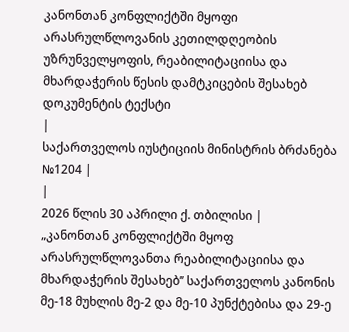კანონთან კონფლიქტში მყოფი არასრულწლოვანის კეთილდღეობის უზრუნველყოფის, რეაბილიტაციისა და მხარდაჭერის წესის დამტკიცების შესახებ
დოკუმენტის ტექსტი
|
საქართველოს იუსტიციის მინისტრის ბრძანება №1204 |
|
2026 წლის 30 აპრილი ქ. თბილისი |
„კანონთან კონფლიქტში მყოფ არასრულწლოვანთა რეაბილიტაციისა და მხარდაჭერის შესახებ’’ საქართველოს კანონის მე-18 მუხლის მე-2 და მე-10 პუნქტებისა და 29-ე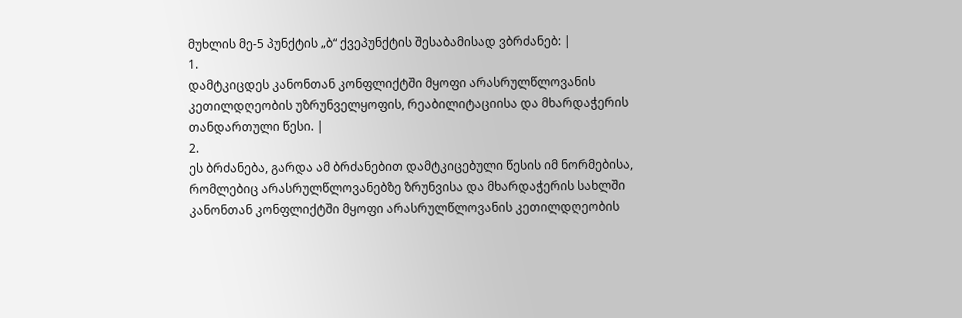მუხლის მე-5 პუნქტის „ბ“ ქვეპუნქტის შესაბამისად ვბრძანებ: |
1.
დამტკიცდეს კანონთან კონფლიქტში მყოფი არასრულწლოვანის კეთილდღეობის უზრუნველყოფის, რეაბილიტაციისა და მხარდაჭერის თანდართული წესი. |
2.
ეს ბრძანება, გარდა ამ ბრძანებით დამტკიცებული წესის იმ ნორმებისა, რომლებიც არასრულწლოვანებზე ზრუნვისა და მხარდაჭერის სახლში კანონთან კონფლიქტში მყოფი არასრულწლოვანის კეთილდღეობის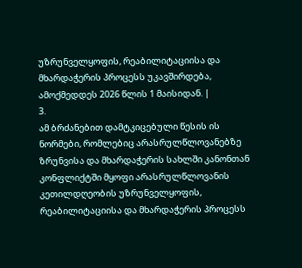უზრუნველყოფის, რეაბილიტაციისა და მხარდაჭერის პროცესს უკავშირდება, ამოქმედდეს 2026 წლის 1 მაისიდან. |
3.
ამ ბრძანებით დამტკიცებული წესის ის ნორმები, რომლებიც არასრულწლოვანებზე ზრუნვისა და მხარდაჭერის სახლში კანონთან კონფლიქტში მყოფი არასრულწლოვანის კეთილდღეობის უზრუნველყოფის, რეაბილიტაციისა და მხარდაჭერის პროცესს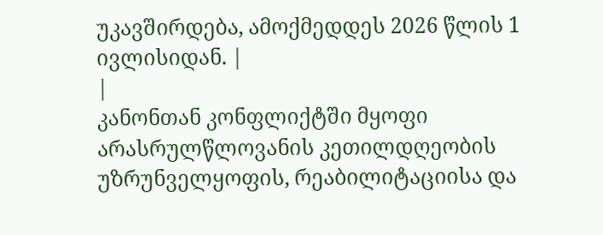უკავშირდება, ამოქმედდეს 2026 წლის 1 ივლისიდან. |
|
კანონთან კონფლიქტში მყოფი არასრულწლოვანის კეთილდღეობის უზრუნველყოფის, რეაბილიტაციისა და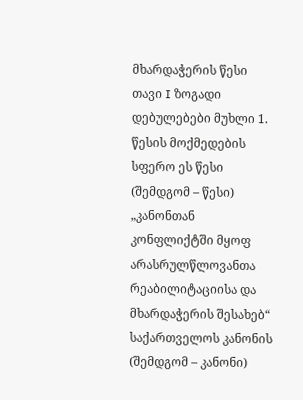მხარდაჭერის წესი
თავი I ზოგადი დებულებები მუხლი 1. წესის მოქმედების სფერო ეს წესი (შემდგომ – წესი) „კანონთან კონფლიქტში მყოფ არასრულწლოვანთა რეაბილიტაციისა და მხარდაჭერის შესახებ“ საქართველოს კანონის (შემდგომ – კანონი)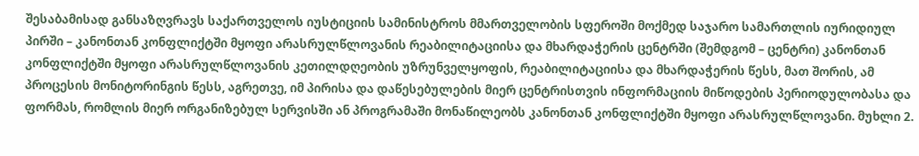შესაბამისად განსაზღვრავს საქართველოს იუსტიციის სამინისტროს მმართველობის სფეროში მოქმედ საჯარო სამართლის იურიდიულ პირში – კანონთან კონფლიქტში მყოფი არასრულწლოვანის რეაბილიტაციისა და მხარდაჭერის ცენტრში (შემდგომ – ცენტრი) კანონთან კონფლიქტში მყოფი არასრულწლოვანის კეთილდღეობის უზრუნველყოფის, რეაბილიტაციისა და მხარდაჭერის წესს, მათ შორის, ამ პროცესის მონიტორინგის წესს, აგრეთვე, იმ პირისა და დაწესებულების მიერ ცენტრისთვის ინფორმაციის მიწოდების პერიოდულობასა და ფორმას, რომლის მიერ ორგანიზებულ სერვისში ან პროგრამაში მონაწილეობს კანონთან კონფლიქტში მყოფი არასრულწლოვანი. მუხლი 2.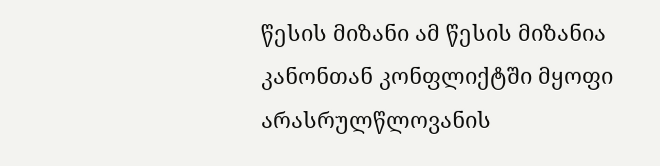წესის მიზანი ამ წესის მიზანია კანონთან კონფლიქტში მყოფი არასრულწლოვანის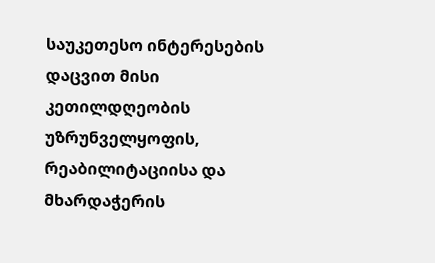საუკეთესო ინტერესების დაცვით მისი კეთილდღეობის უზრუნველყოფის, რეაბილიტაციისა და მხარდაჭერის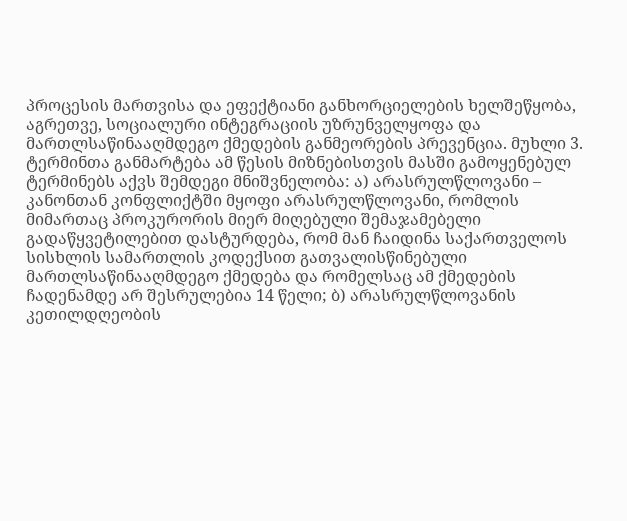პროცესის მართვისა და ეფექტიანი განხორციელების ხელშეწყობა, აგრეთვე, სოციალური ინტეგრაციის უზრუნველყოფა და მართლსაწინააღმდეგო ქმედების განმეორების პრევენცია. მუხლი 3. ტერმინთა განმარტება ამ წესის მიზნებისთვის მასში გამოყენებულ ტერმინებს აქვს შემდეგი მნიშვნელობა: ა) არასრულწლოვანი – კანონთან კონფლიქტში მყოფი არასრულწლოვანი, რომლის მიმართაც პროკურორის მიერ მიღებული შემაჯამებელი გადაწყვეტილებით დასტურდება, რომ მან ჩაიდინა საქართველოს სისხლის სამართლის კოდექსით გათვალისწინებული მართლსაწინააღმდეგო ქმედება და რომელსაც ამ ქმედების ჩადენამდე არ შესრულებია 14 წელი; ბ) არასრულწლოვანის კეთილდღეობის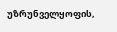უზრუნველყოფის,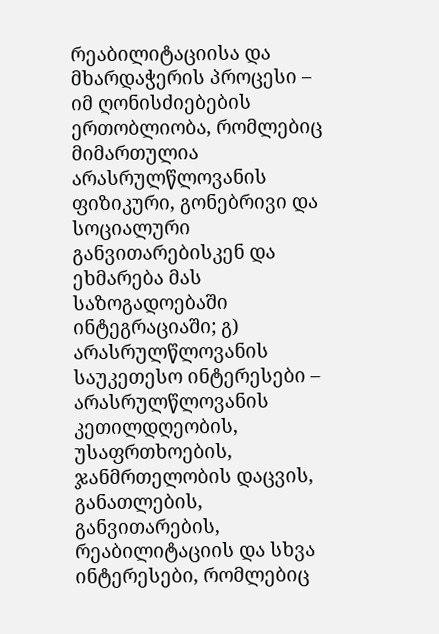რეაბილიტაციისა და მხარდაჭერის პროცესი – იმ ღონისძიებების ერთობლიობა, რომლებიც მიმართულია არასრულწლოვანის ფიზიკური, გონებრივი და სოციალური განვითარებისკენ და ეხმარება მას საზოგადოებაში ინტეგრაციაში; გ) არასრულწლოვანის საუკეთესო ინტერესები – არასრულწლოვანის კეთილდღეობის, უსაფრთხოების, ჯანმრთელობის დაცვის, განათლების, განვითარების, რეაბილიტაციის და სხვა ინტერესები, რომლებიც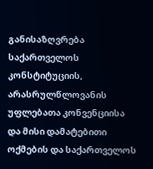განისაზღვრება საქართველოს კონსტიტუციის, არასრულწლოვანის უფლებათა კონვენციისა და მისი დამატებითი ოქმების და საქართველოს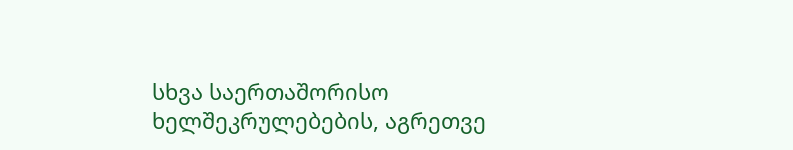სხვა საერთაშორისო ხელშეკრულებების, აგრეთვე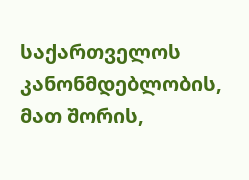საქართველოს კანონმდებლობის, მათ შორის,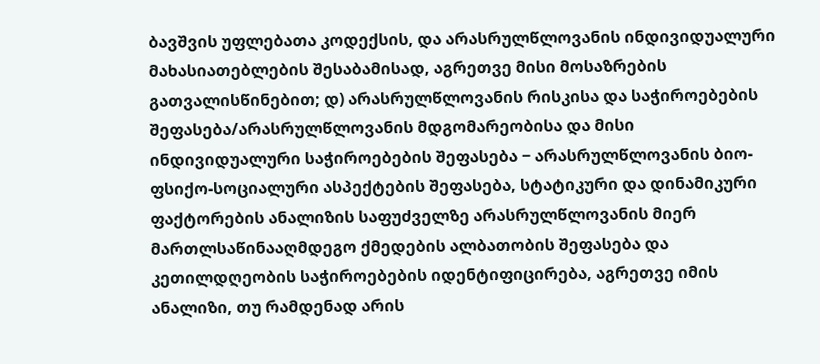ბავშვის უფლებათა კოდექსის, და არასრულწლოვანის ინდივიდუალური მახასიათებლების შესაბამისად, აგრეთვე მისი მოსაზრების გათვალისწინებით; დ) არასრულწლოვანის რისკისა და საჭიროებების შეფასება/არასრულწლოვანის მდგომარეობისა და მისი ინდივიდუალური საჭიროებების შეფასება − არასრულწლოვანის ბიო-ფსიქო-სოციალური ასპექტების შეფასება, სტატიკური და დინამიკური ფაქტორების ანალიზის საფუძველზე არასრულწლოვანის მიერ მართლსაწინააღმდეგო ქმედების ალბათობის შეფასება და კეთილდღეობის საჭიროებების იდენტიფიცირება, აგრეთვე იმის ანალიზი, თუ რამდენად არის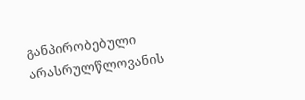განპირობებული არასრულწლოვანის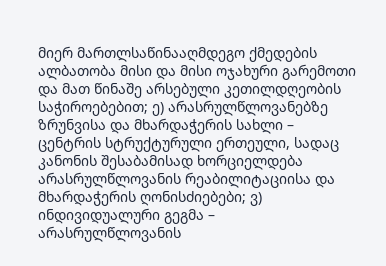მიერ მართლსაწინააღმდეგო ქმედების ალბათობა მისი და მისი ოჯახური გარემოთი და მათ წინაშე არსებული კეთილდღეობის საჭიროებებით; ე) არასრულწლოვანებზე ზრუნვისა და მხარდაჭერის სახლი – ცენტრის სტრუქტურული ერთეული, სადაც კანონის შესაბამისად ხორციელდება არასრულწლოვანის რეაბილიტაციისა და მხარდაჭერის ღონისძიებები; ვ) ინდივიდუალური გეგმა – არასრულწლოვანის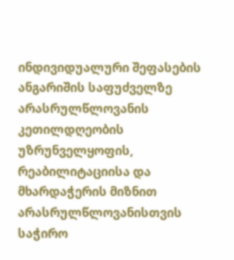ინდივიდუალური შეფასების ანგარიშის საფუძველზე არასრულწლოვანის კეთილდღეობის უზრუნველყოფის, რეაბილიტაციისა და მხარდაჭერის მიზნით არასრულწლოვანისთვის საჭირო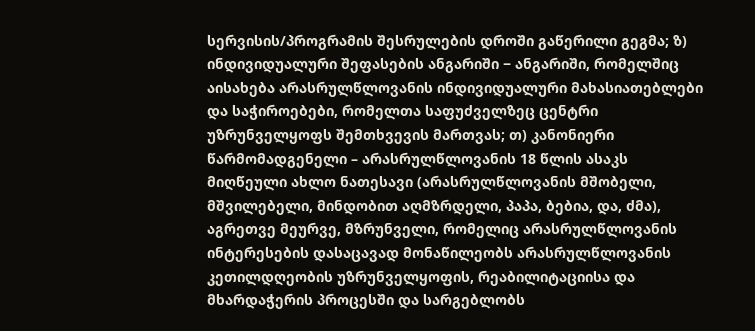სერვისის/პროგრამის შესრულების დროში გაწერილი გეგმა; ზ) ინდივიდუალური შეფასების ანგარიში − ანგარიში, რომელშიც აისახება არასრულწლოვანის ინდივიდუალური მახასიათებლები და საჭიროებები, რომელთა საფუძველზეც ცენტრი უზრუნველყოფს შემთხვევის მართვას; თ) კანონიერი წარმომადგენელი – არასრულწლოვანის 18 წლის ასაკს მიღწეული ახლო ნათესავი (არასრულწლოვანის მშობელი, მშვილებელი, მინდობით აღმზრდელი, პაპა, ბებია, და, ძმა), აგრეთვე მეურვე, მზრუნველი, რომელიც არასრულწლოვანის ინტერესების დასაცავად მონაწილეობს არასრულწლოვანის კეთილდღეობის უზრუნველყოფის, რეაბილიტაციისა და მხარდაჭერის პროცესში და სარგებლობს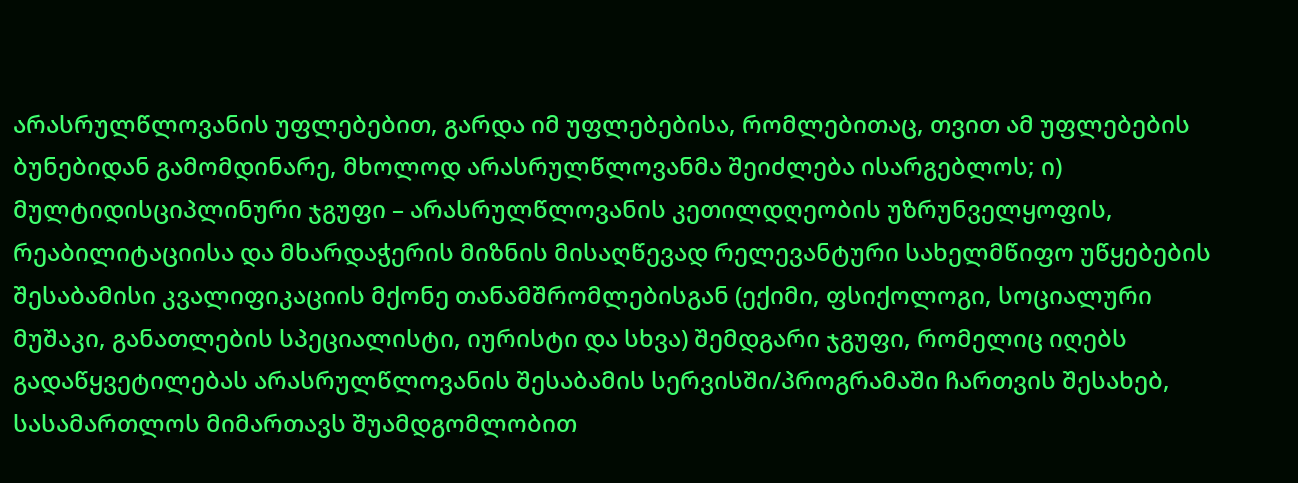არასრულწლოვანის უფლებებით, გარდა იმ უფლებებისა, რომლებითაც, თვით ამ უფლებების ბუნებიდან გამომდინარე, მხოლოდ არასრულწლოვანმა შეიძლება ისარგებლოს; ი) მულტიდისციპლინური ჯგუფი – არასრულწლოვანის კეთილდღეობის უზრუნველყოფის, რეაბილიტაციისა და მხარდაჭერის მიზნის მისაღწევად რელევანტური სახელმწიფო უწყებების შესაბამისი კვალიფიკაციის მქონე თანამშრომლებისგან (ექიმი, ფსიქოლოგი, სოციალური მუშაკი, განათლების სპეციალისტი, იურისტი და სხვა) შემდგარი ჯგუფი, რომელიც იღებს გადაწყვეტილებას არასრულწლოვანის შესაბამის სერვისში/პროგრამაში ჩართვის შესახებ, სასამართლოს მიმართავს შუამდგომლობით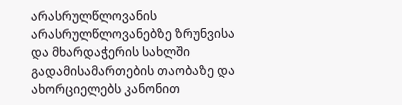არასრულწლოვანის არასრულწლოვანებზე ზრუნვისა და მხარდაჭერის სახლში გადამისამართების თაობაზე და ახორციელებს კანონით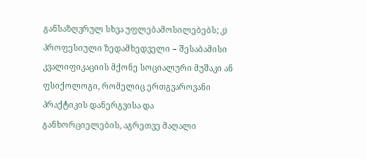განსაზღვრულ სხვა უფლებამოსილებებს; კ) პროფესიული ზედამხედველი − შესაბამისი კვალიფიკაციის მქონე სოციალური მუშაკი ან ფსიქოლოგი, რომელიც ერთგვაროვანი პრაქტიკის დანერგვისა და განხორციელების, აგრეთვე მაღალი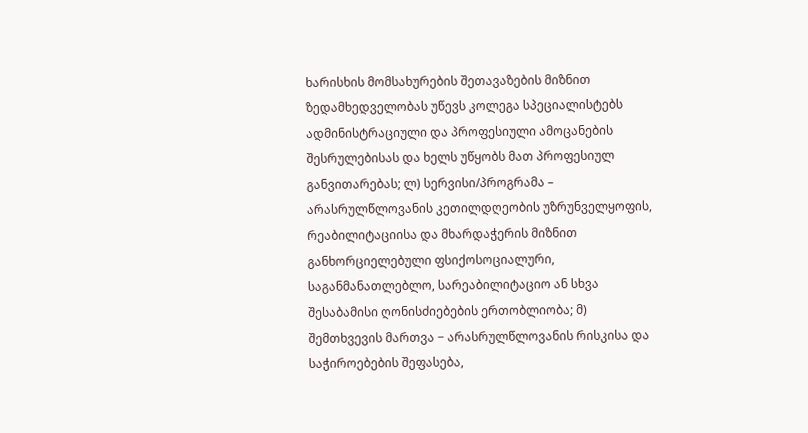ხარისხის მომსახურების შეთავაზების მიზნით ზედამხედველობას უწევს კოლეგა სპეციალისტებს ადმინისტრაციული და პროფესიული ამოცანების შესრულებისას და ხელს უწყობს მათ პროფესიულ განვითარებას; ლ) სერვისი/პროგრამა – არასრულწლოვანის კეთილდღეობის უზრუნველყოფის, რეაბილიტაციისა და მხარდაჭერის მიზნით განხორციელებული ფსიქოსოციალური, საგანმანათლებლო, სარეაბილიტაციო ან სხვა შესაბამისი ღონისძიებების ერთობლიობა; მ) შემთხვევის მართვა − არასრულწლოვანის რისკისა და საჭიროებების შეფასება,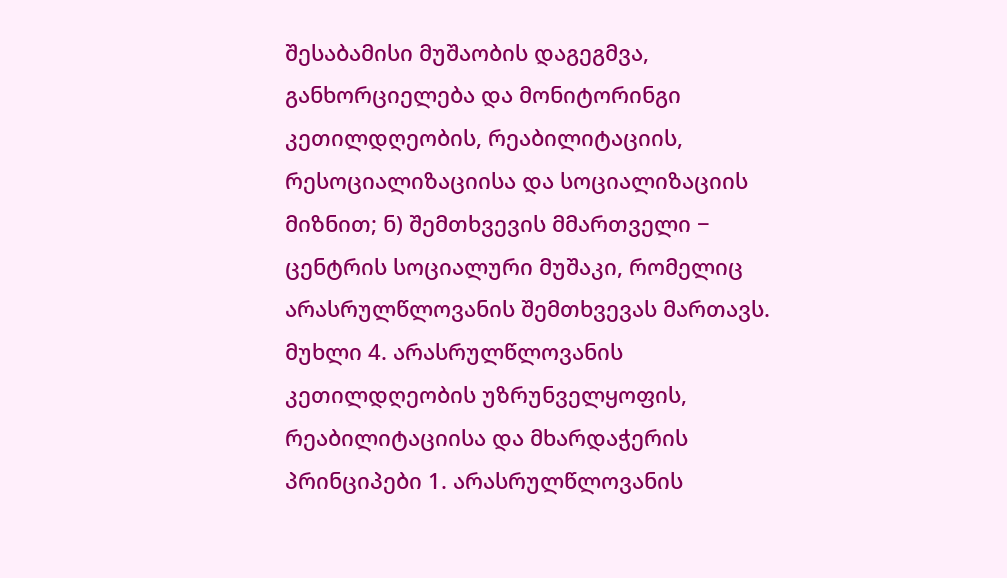შესაბამისი მუშაობის დაგეგმვა, განხორციელება და მონიტორინგი კეთილდღეობის, რეაბილიტაციის, რესოციალიზაციისა და სოციალიზაციის მიზნით; ნ) შემთხვევის მმართველი − ცენტრის სოციალური მუშაკი, რომელიც არასრულწლოვანის შემთხვევას მართავს. მუხლი 4. არასრულწლოვანის კეთილდღეობის უზრუნველყოფის, რეაბილიტაციისა და მხარდაჭერის პრინციპები 1. არასრულწლოვანის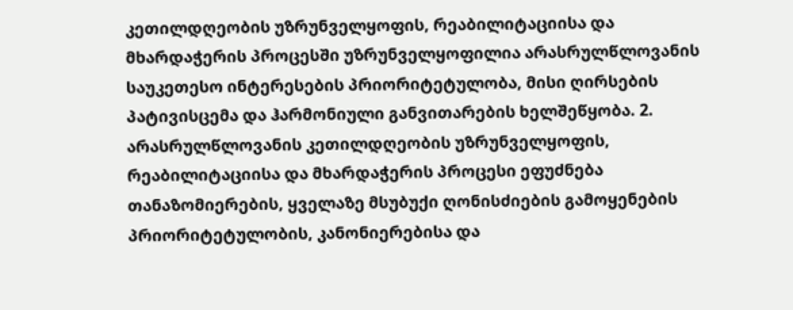კეთილდღეობის უზრუნველყოფის, რეაბილიტაციისა და მხარდაჭერის პროცესში უზრუნველყოფილია არასრულწლოვანის საუკეთესო ინტერესების პრიორიტეტულობა, მისი ღირსების პატივისცემა და ჰარმონიული განვითარების ხელშეწყობა. 2. არასრულწლოვანის კეთილდღეობის უზრუნველყოფის, რეაბილიტაციისა და მხარდაჭერის პროცესი ეფუძნება თანაზომიერების, ყველაზე მსუბუქი ღონისძიების გამოყენების პრიორიტეტულობის, კანონიერებისა და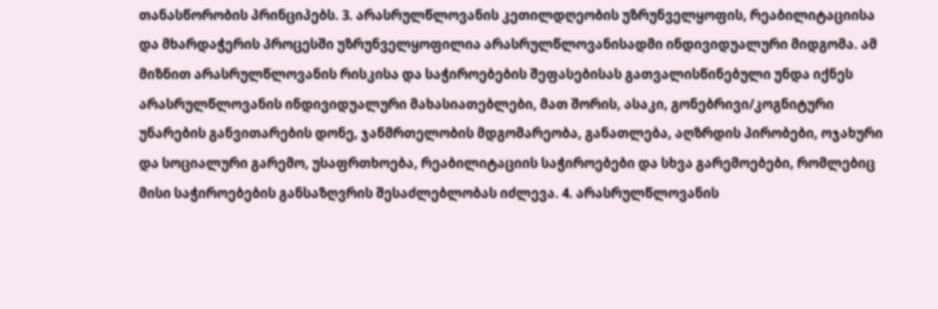თანასწორობის პრინციპებს. 3. არასრულწლოვანის კეთილდღეობის უზრუნველყოფის, რეაბილიტაციისა და მხარდაჭერის პროცესში უზრუნველყოფილია არასრულწლოვანისადმი ინდივიდუალური მიდგომა. ამ მიზნით არასრულწლოვანის რისკისა და საჭიროებების შეფასებისას გათვალისწინებული უნდა იქნეს არასრულწლოვანის ინდივიდუალური მახასიათებლები, მათ შორის, ასაკი, გონებრივი/კოგნიტური უნარების განვითარების დონე, ჯანმრთელობის მდგომარეობა, განათლება, აღზრდის პირობები, ოჯახური და სოციალური გარემო, უსაფრთხოება, რეაბილიტაციის საჭიროებები და სხვა გარემოებები, რომლებიც მისი საჭიროებების განსაზღვრის შესაძლებლობას იძლევა. 4. არასრულწლოვანის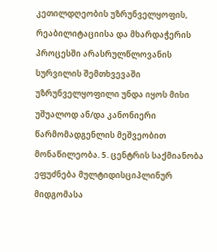კეთილდღეობის უზრუნველყოფის, რეაბილიტაციისა და მხარდაჭერის პროცესში არასრულწლოვანის სურვილის შემთხვევაში უზრუნველყოფილი უნდა იყოს მისი უშუალოდ ან/და კანონიერი წარმომადგენლის მეშვეობით მონაწილეობა. 5. ცენტრის საქმიანობა ეფუძნება მულტიდისციპლინურ მიდგომასა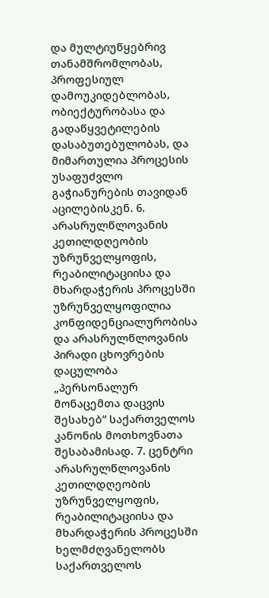და მულტიუწყებრივ თანამშრომლობას, პროფესიულ დამოუკიდებლობას, ობიექტურობასა და გადაწყვეტილების დასაბუთებულობას, და მიმართულია პროცესის უსაფუძვლო გაჭიანურების თავიდან აცილებისკენ. 6. არასრულწლოვანის კეთილდღეობის უზრუნველყოფის, რეაბილიტაციისა და მხარდაჭერის პროცესში უზრუნველყოფილია კონფიდენციალურობისა და არასრულწლოვანის პირადი ცხოვრების დაცულობა „პერსონალურ მონაცემთა დაცვის შესახებ“ საქართველოს კანონის მოთხოვნათა შესაბამისად. 7. ცენტრი არასრულწლოვანის კეთილდღეობის უზრუნველყოფის, რეაბილიტაციისა და მხარდაჭერის პროცესში ხელმძღვანელობს საქართველოს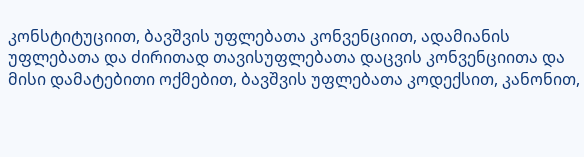კონსტიტუციით, ბავშვის უფლებათა კონვენციით, ადამიანის უფლებათა და ძირითად თავისუფლებათა დაცვის კონვენციითა და მისი დამატებითი ოქმებით, ბავშვის უფლებათა კოდექსით, კანონით,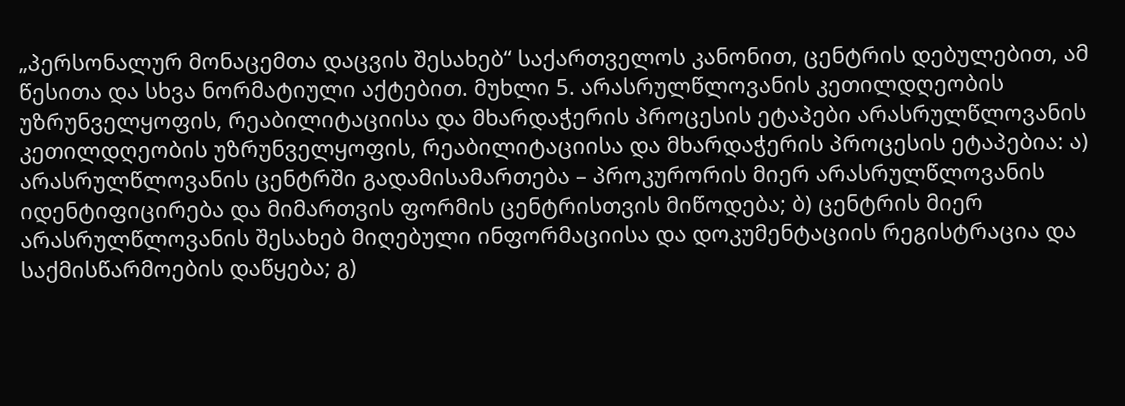„პერსონალურ მონაცემთა დაცვის შესახებ“ საქართველოს კანონით, ცენტრის დებულებით, ამ წესითა და სხვა ნორმატიული აქტებით. მუხლი 5. არასრულწლოვანის კეთილდღეობის უზრუნველყოფის, რეაბილიტაციისა და მხარდაჭერის პროცესის ეტაპები არასრულწლოვანის კეთილდღეობის უზრუნველყოფის, რეაბილიტაციისა და მხარდაჭერის პროცესის ეტაპებია: ა) არასრულწლოვანის ცენტრში გადამისამართება – პროკურორის მიერ არასრულწლოვანის იდენტიფიცირება და მიმართვის ფორმის ცენტრისთვის მიწოდება; ბ) ცენტრის მიერ არასრულწლოვანის შესახებ მიღებული ინფორმაციისა და დოკუმენტაციის რეგისტრაცია და საქმისწარმოების დაწყება; გ)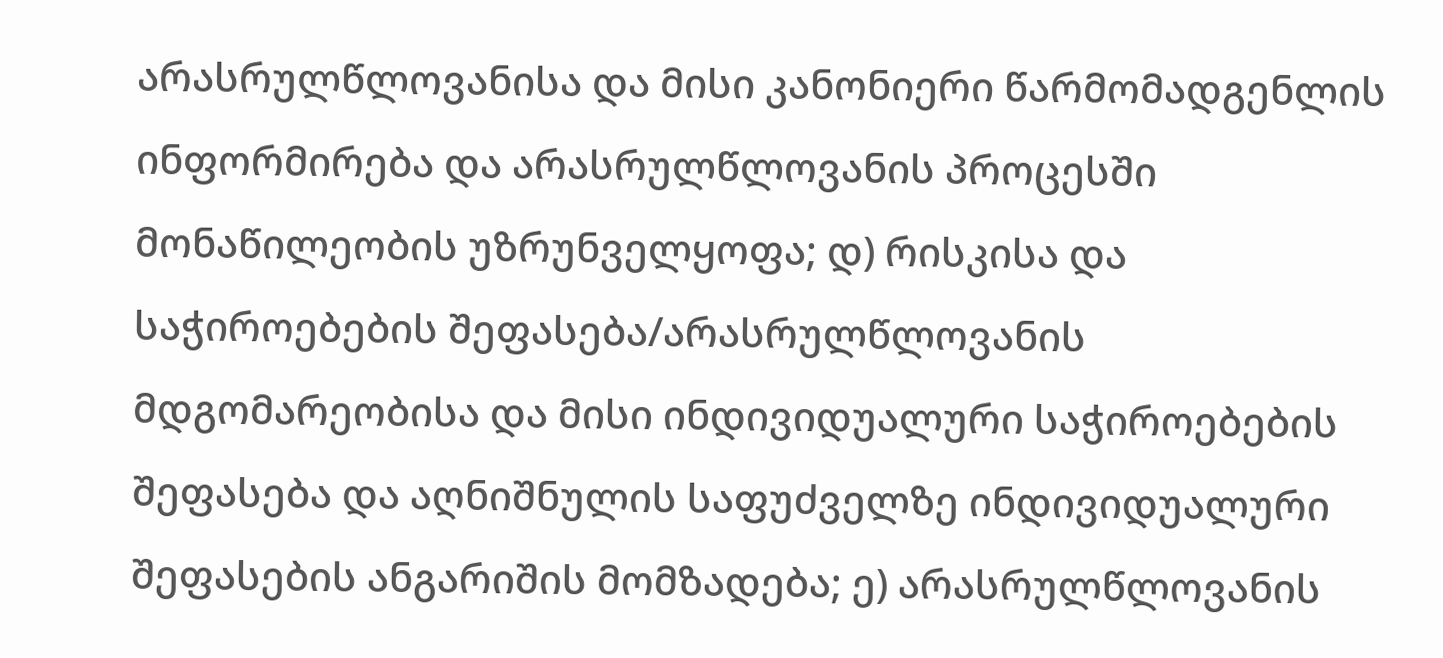არასრულწლოვანისა და მისი კანონიერი წარმომადგენლის ინფორმირება და არასრულწლოვანის პროცესში მონაწილეობის უზრუნველყოფა; დ) რისკისა და საჭიროებების შეფასება/არასრულწლოვანის მდგომარეობისა და მისი ინდივიდუალური საჭიროებების შეფასება და აღნიშნულის საფუძველზე ინდივიდუალური შეფასების ანგარიშის მომზადება; ე) არასრულწლოვანის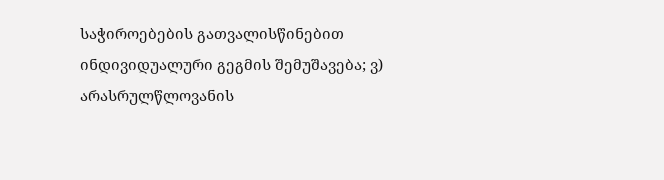საჭიროებების გათვალისწინებით ინდივიდუალური გეგმის შემუშავება; ვ) არასრულწლოვანის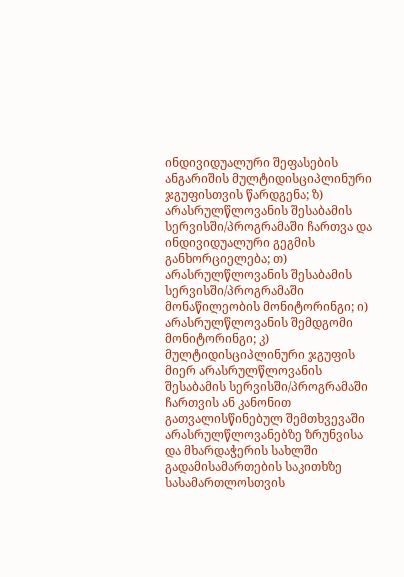ინდივიდუალური შეფასების ანგარიშის მულტიდისციპლინური ჯგუფისთვის წარდგენა; ზ) არასრულწლოვანის შესაბამის სერვისში/პროგრამაში ჩართვა და ინდივიდუალური გეგმის განხორციელება; თ) არასრულწლოვანის შესაბამის სერვისში/პროგრამაში მონაწილეობის მონიტორინგი; ი) არასრულწლოვანის შემდგომი მონიტორინგი; კ) მულტიდისციპლინური ჯგუფის მიერ არასრულწლოვანის შესაბამის სერვისში/პროგრამაში ჩართვის ან კანონით გათვალისწინებულ შემთხვევაში არასრულწლოვანებზე ზრუნვისა და მხარდაჭერის სახლში გადამისამართების საკითხზე სასამართლოსთვის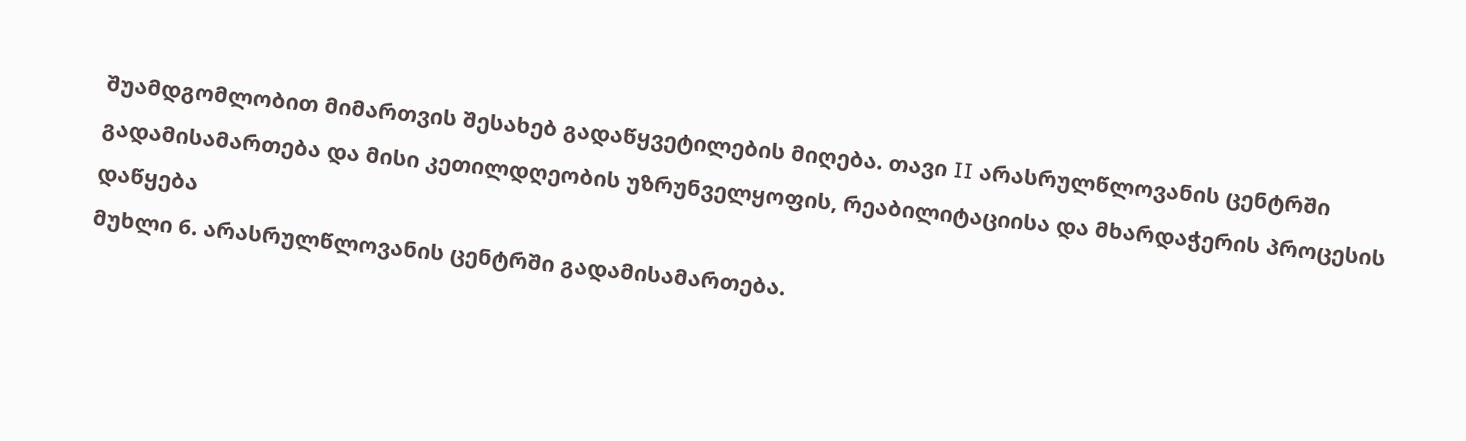შუამდგომლობით მიმართვის შესახებ გადაწყვეტილების მიღება. თავი II არასრულწლოვანის ცენტრში გადამისამართება და მისი კეთილდღეობის უზრუნველყოფის, რეაბილიტაციისა და მხარდაჭერის პროცესის დაწყება
მუხლი 6. არასრულწლოვანის ცენტრში გადამისამართება.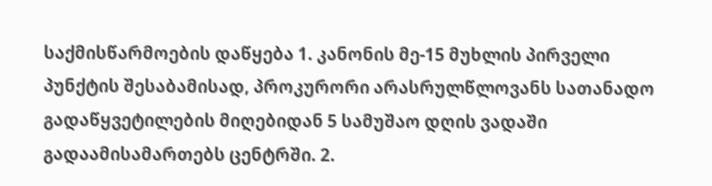საქმისწარმოების დაწყება 1. კანონის მე-15 მუხლის პირველი პუნქტის შესაბამისად, პროკურორი არასრულწლოვანს სათანადო გადაწყვეტილების მიღებიდან 5 სამუშაო დღის ვადაში გადაამისამართებს ცენტრში. 2.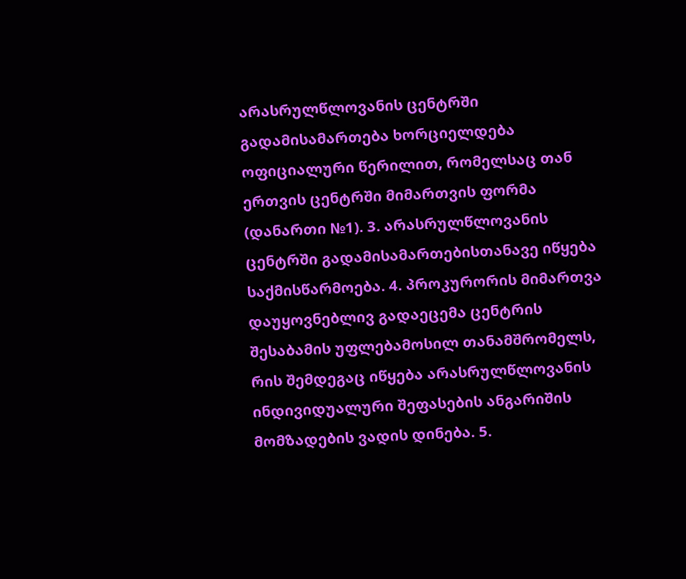არასრულწლოვანის ცენტრში გადამისამართება ხორციელდება ოფიციალური წერილით, რომელსაც თან ერთვის ცენტრში მიმართვის ფორმა (დანართი №1). 3. არასრულწლოვანის ცენტრში გადამისამართებისთანავე იწყება საქმისწარმოება. 4. პროკურორის მიმართვა დაუყოვნებლივ გადაეცემა ცენტრის შესაბამის უფლებამოსილ თანამშრომელს, რის შემდეგაც იწყება არასრულწლოვანის ინდივიდუალური შეფასების ანგარიშის მომზადების ვადის დინება. 5.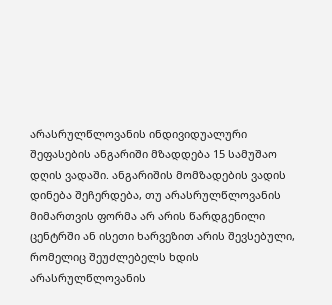არასრულწლოვანის ინდივიდუალური შეფასების ანგარიში მზადდება 15 სამუშაო დღის ვადაში. ანგარიშის მომზადების ვადის დინება შეჩერდება, თუ არასრულწლოვანის მიმართვის ფორმა არ არის წარდგენილი ცენტრში ან ისეთი ხარვეზით არის შევსებული, რომელიც შეუძლებელს ხდის არასრულწლოვანის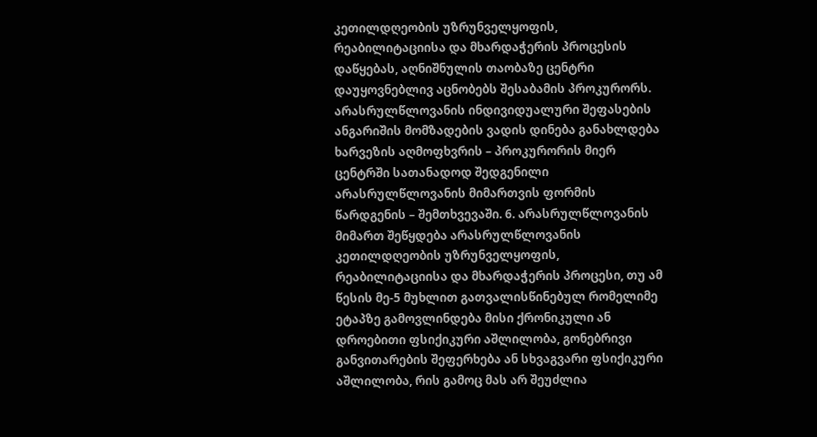კეთილდღეობის უზრუნველყოფის, რეაბილიტაციისა და მხარდაჭერის პროცესის დაწყებას, აღნიშნულის თაობაზე ცენტრი დაუყოვნებლივ აცნობებს შესაბამის პროკურორს. არასრულწლოვანის ინდივიდუალური შეფასების ანგარიშის მომზადების ვადის დინება განახლდება ხარვეზის აღმოფხვრის – პროკურორის მიერ ცენტრში სათანადოდ შედგენილი არასრულწლოვანის მიმართვის ფორმის წარდგენის – შემთხვევაში. 6. არასრულწლოვანის მიმართ შეწყდება არასრულწლოვანის კეთილდღეობის უზრუნველყოფის, რეაბილიტაციისა და მხარდაჭერის პროცესი, თუ ამ წესის მე-5 მუხლით გათვალისწინებულ რომელიმე ეტაპზე გამოვლინდება მისი ქრონიკული ან დროებითი ფსიქიკური აშლილობა, გონებრივი განვითარების შეფერხება ან სხვაგვარი ფსიქიკური აშლილობა, რის გამოც მას არ შეუძლია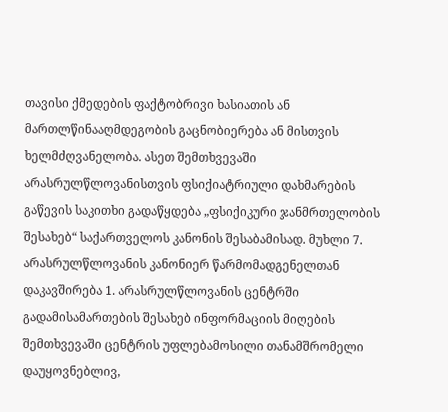თავისი ქმედების ფაქტობრივი ხასიათის ან მართლწინააღმდეგობის გაცნობიერება ან მისთვის ხელმძღვანელობა. ასეთ შემთხვევაში არასრულწლოვანისთვის ფსიქიატრიული დახმარების გაწევის საკითხი გადაწყდება „ფსიქიკური ჯანმრთელობის შესახებ“ საქართველოს კანონის შესაბამისად. მუხლი 7. არასრულწლოვანის კანონიერ წარმომადგენელთან დაკავშირება 1. არასრულწლოვანის ცენტრში გადამისამართების შესახებ ინფორმაციის მიღების შემთხვევაში ცენტრის უფლებამოსილი თანამშრომელი დაუყოვნებლივ,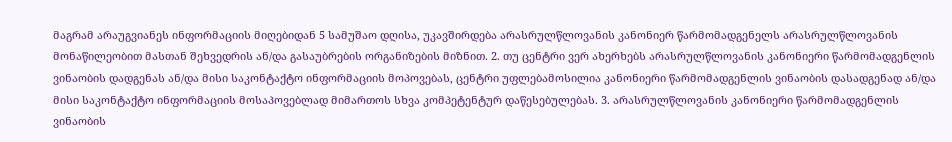მაგრამ არაუგვიანეს ინფორმაციის მიღებიდან 5 სამუშაო დღისა, უკავშირდება არასრულწლოვანის კანონიერ წარმომადგენელს არასრულწლოვანის მონაწილეობით მასთან შეხვედრის ან/და გასაუბრების ორგანიზების მიზნით. 2. თუ ცენტრი ვერ ახერხებს არასრულწლოვანის კანონიერი წარმომადგენლის ვინაობის დადგენას ან/და მისი საკონტაქტო ინფორმაციის მოპოვებას, ცენტრი უფლებამოსილია კანონიერი წარმომადგენლის ვინაობის დასადგენად ან/და მისი საკონტაქტო ინფორმაციის მოსაპოვებლად მიმართოს სხვა კომპეტენტურ დაწესებულებას. 3. არასრულწლოვანის კანონიერი წარმომადგენლის ვინაობის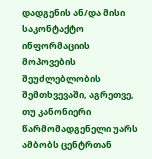დადგენის ან/და მისი საკონტაქტო ინფორმაციის მოპოვების შეუძლებლობის შემთხვევაში, აგრეთვე, თუ კანონიერი წარმომადგენელი უარს ამბობს ცენტრთან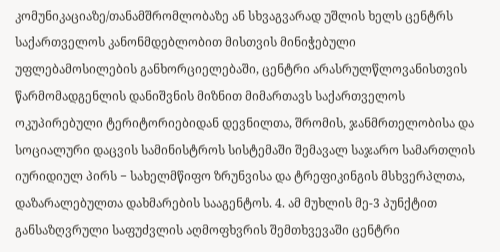კომუნიკაციაზე/თანამშრომლობაზე ან სხვაგვარად უშლის ხელს ცენტრს საქართველოს კანონმდებლობით მისთვის მინიჭებული უფლებამოსილების განხორციელებაში, ცენტრი არასრულწლოვანისთვის წარმომადგენლის დანიშვნის მიზნით მიმართავს საქართველოს ოკუპირებული ტერიტორიებიდან დევნილთა, შრომის, ჯანმრთელობისა და სოციალური დაცვის სამინისტროს სისტემაში შემავალ საჯარო სამართლის იურიდიულ პირს − სახელმწიფო ზრუნვისა და ტრეფიკინგის მსხვერპლთა, დაზარალებულთა დახმარების სააგენტოს. 4. ამ მუხლის მე-3 პუნქტით განსაზღვრული საფუძვლის აღმოფხვრის შემთხვევაში ცენტრი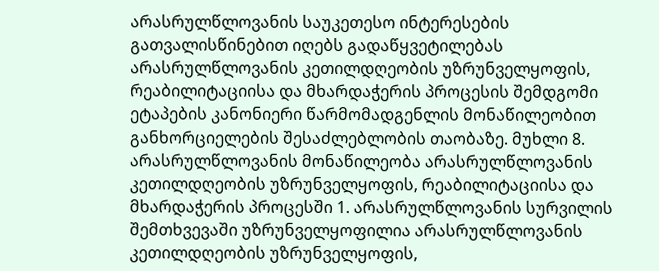არასრულწლოვანის საუკეთესო ინტერესების გათვალისწინებით იღებს გადაწყვეტილებას არასრულწლოვანის კეთილდღეობის უზრუნველყოფის, რეაბილიტაციისა და მხარდაჭერის პროცესის შემდგომი ეტაპების კანონიერი წარმომადგენლის მონაწილეობით განხორციელების შესაძლებლობის თაობაზე. მუხლი 8. არასრულწლოვანის მონაწილეობა არასრულწლოვანის კეთილდღეობის უზრუნველყოფის, რეაბილიტაციისა და მხარდაჭერის პროცესში 1. არასრულწლოვანის სურვილის შემთხვევაში უზრუნველყოფილია არასრულწლოვანის კეთილდღეობის უზრუნველყოფის,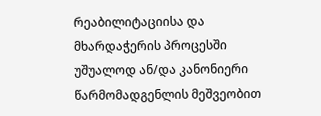რეაბილიტაციისა და მხარდაჭერის პროცესში უშუალოდ ან/და კანონიერი წარმომადგენლის მეშვეობით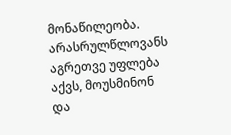მონაწილეობა. არასრულწლოვანს აგრეთვე უფლება აქვს, მოუსმინონ და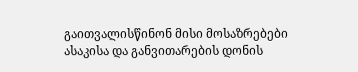გაითვალისწინონ მისი მოსაზრებები ასაკისა და განვითარების დონის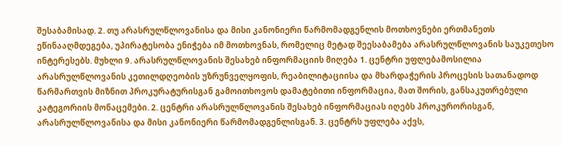შესაბამისად. 2. თუ არასრულწლოვანისა და მისი კანონიერი წარმომადგენლის მოთხოვნები ერთმანეთს ეწინააღმდეგება, უპირატესობა ენიჭება იმ მოთხოვნას, რომელიც მეტად შეესაბამება არასრულწლოვანის საუკეთესო ინტერესებს. მუხლი 9. არასრულწლოვანის შესახებ ინფორმაციის მიღება 1. ცენტრი უფლებამოსილია არასრულწლოვანის კეთილდღეობის უზრუნველყოფის, რეაბილიტაციისა და მხარდაჭერის პროცესის სათანადოდ წარმართვის მიზნით პროკურატურისგან გამოითხოვოს დამატებითი ინფორმაცია, მათ შორის, განსაკუთრებული კატეგორიის მონაცემები. 2. ცენტრი არასრულწლოვანის შესახებ ინფორმაციას იღებს პროკურორისგან, არასრულწლოვანისა და მისი კანონიერი წარმომადგენლისგან. 3. ცენტრს უფლება აქვს,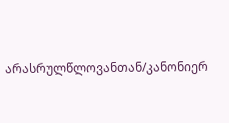არასრულწლოვანთან/კანონიერ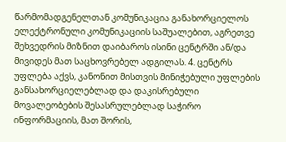წარმომადგენელთან კომუნიკაცია განახორციელოს ელექტრონული კომუნიკაციის საშუალებით, აგრეთვე შეხვედრის მიზნით დაიბაროს ისინი ცენტრში ან/და მივიდეს მათ საცხოვრებელ ადგილას. 4. ცენტრს უფლება აქვს, კანონით მისთვის მინიჭებული უფლების განსახორციელებლად და დაკისრებული მოვალეობების შესასრულებლად საჭირო ინფორმაციის, მათ შორის,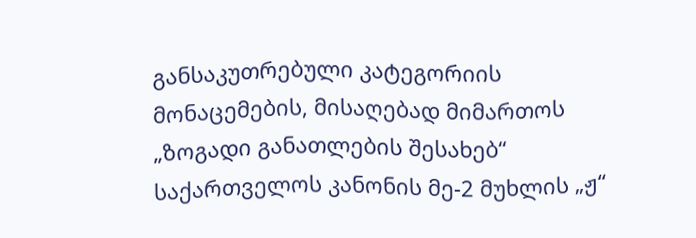განსაკუთრებული კატეგორიის მონაცემების, მისაღებად მიმართოს „ზოგადი განათლების შესახებ“ საქართველოს კანონის მე-2 მუხლის „ჟ“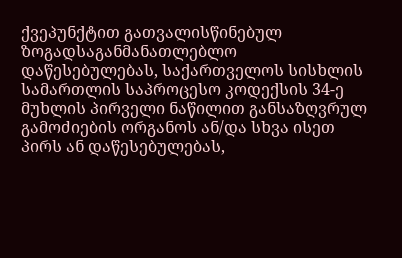ქვეპუნქტით გათვალისწინებულ ზოგადსაგანმანათლებლო დაწესებულებას, საქართველოს სისხლის სამართლის საპროცესო კოდექსის 34-ე მუხლის პირველი ნაწილით განსაზღვრულ გამოძიების ორგანოს ან/და სხვა ისეთ პირს ან დაწესებულებას,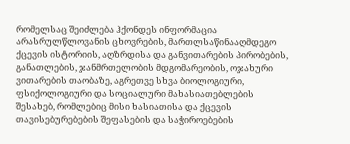რომელსაც შეიძლება ჰქონდეს ინფორმაცია არასრულწლოვანის ცხოვრების, მართლსაწინააღმდეგო ქცევის ისტორიის, აღზრდისა და განვითარების პირობების, განათლების, ჯანმრთელობის მდგომარეობის, ოჯახური ვითარების თაობაზე, აგრეთვე სხვა ბიოლოგიური, ფსიქოლოგიური და სოციალური მახასიათებლების შესახებ, რომლებიც მისი ხასიათისა და ქცევის თავისებურებების შეფასების და საჭიროებების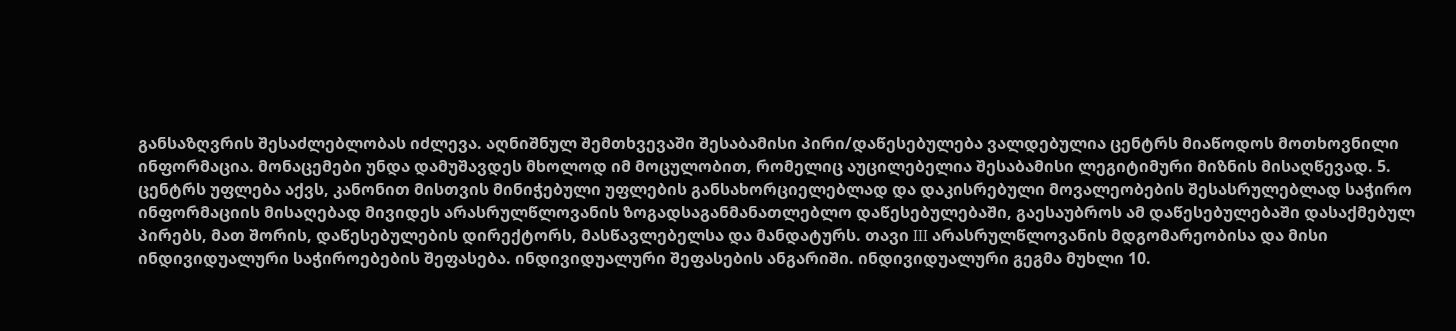განსაზღვრის შესაძლებლობას იძლევა. აღნიშნულ შემთხვევაში შესაბამისი პირი/დაწესებულება ვალდებულია ცენტრს მიაწოდოს მოთხოვნილი ინფორმაცია. მონაცემები უნდა დამუშავდეს მხოლოდ იმ მოცულობით, რომელიც აუცილებელია შესაბამისი ლეგიტიმური მიზნის მისაღწევად. 5. ცენტრს უფლება აქვს, კანონით მისთვის მინიჭებული უფლების განსახორციელებლად და დაკისრებული მოვალეობების შესასრულებლად საჭირო ინფორმაციის მისაღებად მივიდეს არასრულწლოვანის ზოგადსაგანმანათლებლო დაწესებულებაში, გაესაუბროს ამ დაწესებულებაში დასაქმებულ პირებს, მათ შორის, დაწესებულების დირექტორს, მასწავლებელსა და მანდატურს. თავი III არასრულწლოვანის მდგომარეობისა და მისი ინდივიდუალური საჭიროებების შეფასება. ინდივიდუალური შეფასების ანგარიში. ინდივიდუალური გეგმა მუხლი 10.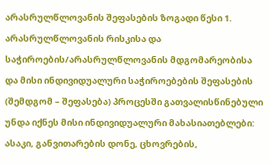არასრულწლოვანის შეფასების ზოგადი წესი 1. არასრულწლოვანის რისკისა და საჭიროების/არასრულწლოვანის მდგომარეობისა და მისი ინდივიდუალური საჭიროებების შეფასების (შემდგომ – შეფასება) პროცესში გათვალისწინებული უნდა იქნეს მისი ინდივიდუალური მახასიათებლები: ასაკი, განვითარების დონე, ცხოვრების,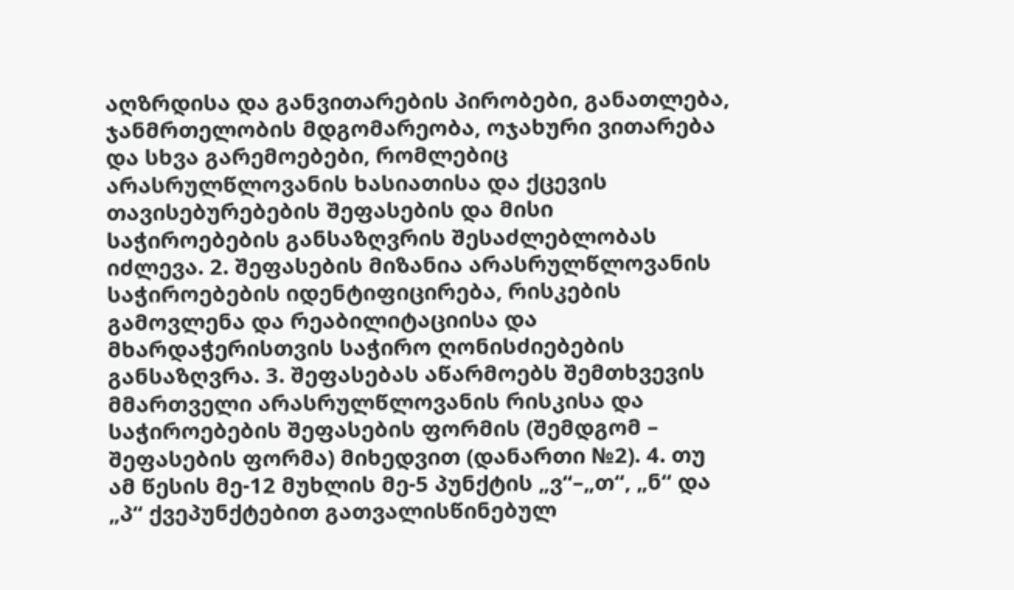აღზრდისა და განვითარების პირობები, განათლება, ჯანმრთელობის მდგომარეობა, ოჯახური ვითარება და სხვა გარემოებები, რომლებიც არასრულწლოვანის ხასიათისა და ქცევის თავისებურებების შეფასების და მისი საჭიროებების განსაზღვრის შესაძლებლობას იძლევა. 2. შეფასების მიზანია არასრულწლოვანის საჭიროებების იდენტიფიცირება, რისკების გამოვლენა და რეაბილიტაციისა და მხარდაჭერისთვის საჭირო ღონისძიებების განსაზღვრა. 3. შეფასებას აწარმოებს შემთხვევის მმართველი არასრულწლოვანის რისკისა და საჭიროებების შეფასების ფორმის (შემდგომ – შეფასების ფორმა) მიხედვით (დანართი №2). 4. თუ ამ წესის მე-12 მუხლის მე-5 პუნქტის „ვ“–„თ“, „ნ“ და „პ“ ქვეპუნქტებით გათვალისწინებულ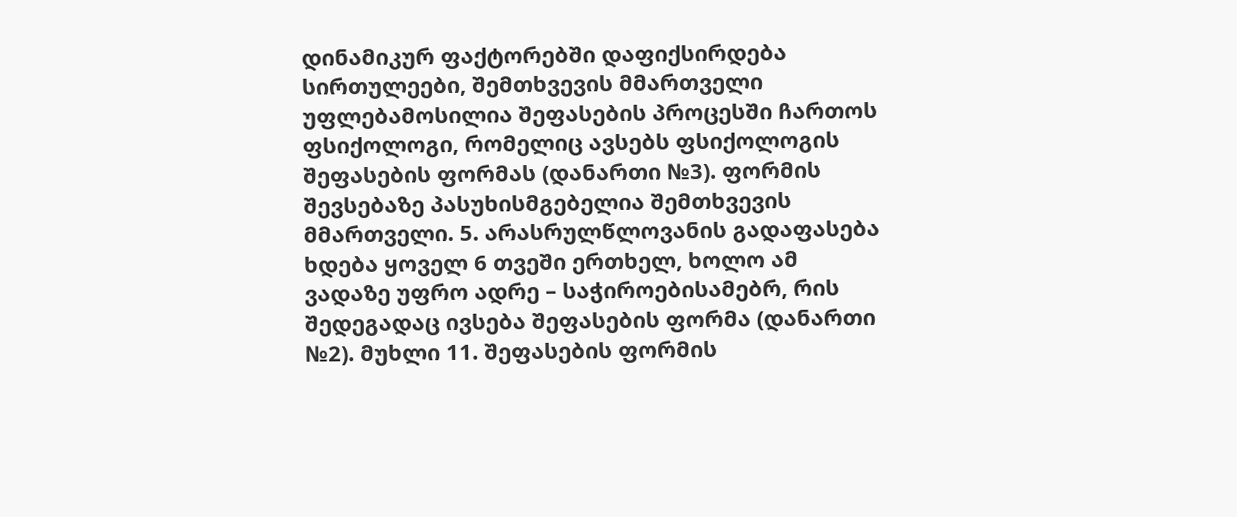დინამიკურ ფაქტორებში დაფიქსირდება სირთულეები, შემთხვევის მმართველი უფლებამოსილია შეფასების პროცესში ჩართოს ფსიქოლოგი, რომელიც ავსებს ფსიქოლოგის შეფასების ფორმას (დანართი №3). ფორმის შევსებაზე პასუხისმგებელია შემთხვევის მმართველი. 5. არასრულწლოვანის გადაფასება ხდება ყოველ 6 თვეში ერთხელ, ხოლო ამ ვადაზე უფრო ადრე – საჭიროებისამებრ, რის შედეგადაც ივსება შეფასების ფორმა (დანართი №2). მუხლი 11. შეფასების ფორმის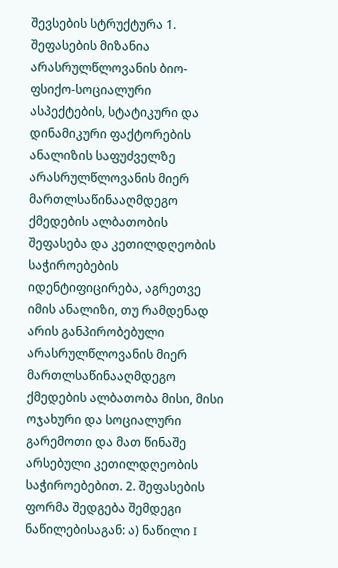შევსების სტრუქტურა 1. შეფასების მიზანია არასრულწლოვანის ბიო-ფსიქო-სოციალური ასპექტების, სტატიკური და დინამიკური ფაქტორების ანალიზის საფუძველზე არასრულწლოვანის მიერ მართლსაწინააღმდეგო ქმედების ალბათობის შეფასება და კეთილდღეობის საჭიროებების იდენტიფიცირება, აგრეთვე იმის ანალიზი, თუ რამდენად არის განპირობებული არასრულწლოვანის მიერ მართლსაწინააღმდეგო ქმედების ალბათობა მისი, მისი ოჯახური და სოციალური გარემოთი და მათ წინაშე არსებული კეთილდღეობის საჭიროებებით. 2. შეფასების ფორმა შედგება შემდეგი ნაწილებისაგან: ა) ნაწილი I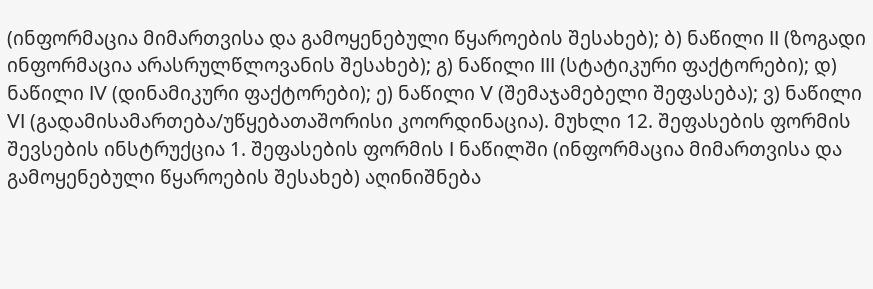(ინფორმაცია მიმართვისა და გამოყენებული წყაროების შესახებ); ბ) ნაწილი II (ზოგადი ინფორმაცია არასრულწლოვანის შესახებ); გ) ნაწილი III (სტატიკური ფაქტორები); დ) ნაწილი IV (დინამიკური ფაქტორები); ე) ნაწილი V (შემაჯამებელი შეფასება); ვ) ნაწილი VI (გადამისამართება/უწყებათაშორისი კოორდინაცია). მუხლი 12. შეფასების ფორმის შევსების ინსტრუქცია 1. შეფასების ფორმის I ნაწილში (ინფორმაცია მიმართვისა და გამოყენებული წყაროების შესახებ) აღინიშნება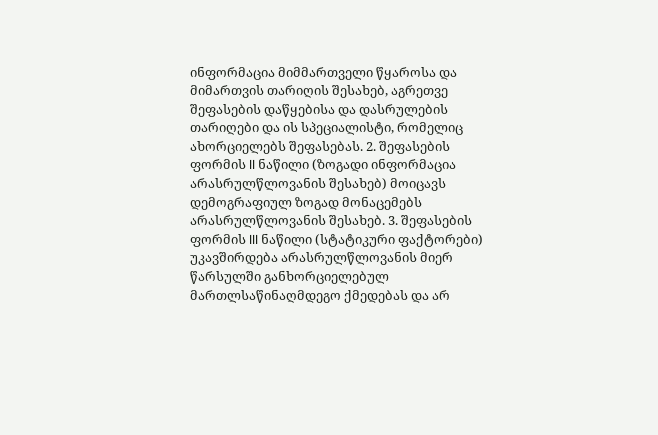ინფორმაცია მიმმართველი წყაროსა და მიმართვის თარიღის შესახებ, აგრეთვე შეფასების დაწყებისა და დასრულების თარიღები და ის სპეციალისტი, რომელიც ახორციელებს შეფასებას. 2. შეფასების ფორმის II ნაწილი (ზოგადი ინფორმაცია არასრულწლოვანის შესახებ) მოიცავს დემოგრაფიულ ზოგად მონაცემებს არასრულწლოვანის შესახებ. 3. შეფასების ფორმის III ნაწილი (სტატიკური ფაქტორები) უკავშირდება არასრულწლოვანის მიერ წარსულში განხორციელებულ მართლსაწინაღმდეგო ქმედებას და არ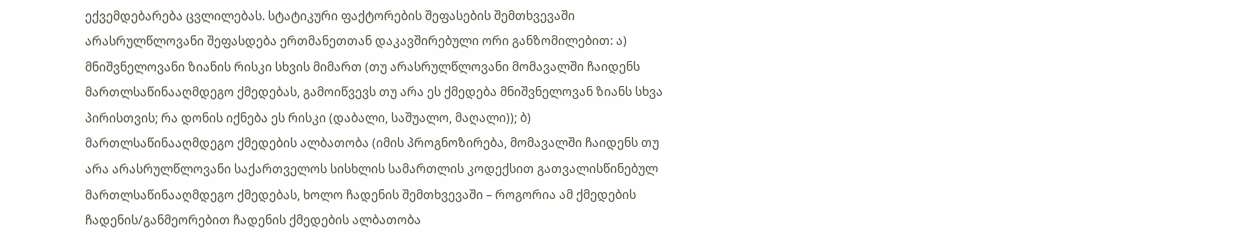ექვემდებარება ცვლილებას. სტატიკური ფაქტორების შეფასების შემთხვევაში არასრულწლოვანი შეფასდება ერთმანეთთან დაკავშირებული ორი განზომილებით: ა) მნიშვნელოვანი ზიანის რისკი სხვის მიმართ (თუ არასრულწლოვანი მომავალში ჩაიდენს მართლსაწინააღმდეგო ქმედებას, გამოიწვევს თუ არა ეს ქმედება მნიშვნელოვან ზიანს სხვა პირისთვის; რა დონის იქნება ეს რისკი (დაბალი, საშუალო, მაღალი)); ბ) მართლსაწინააღმდეგო ქმედების ალბათობა (იმის პროგნოზირება, მომავალში ჩაიდენს თუ არა არასრულწლოვანი საქართველოს სისხლის სამართლის კოდექსით გათვალისწინებულ მართლსაწინააღმდეგო ქმედებას, ხოლო ჩადენის შემთხვევაში – როგორია ამ ქმედების ჩადენის/განმეორებით ჩადენის ქმედების ალბათობა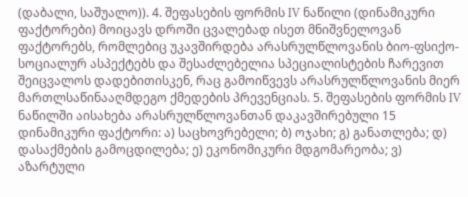(დაბალი, საშუალო)). 4. შეფასების ფორმის IV ნაწილი (დინამიკური ფაქტორები) მოიცავს დროში ცვალებად ისეთ მნიშვნელოვან ფაქტორებს, რომლებიც უკავშირდება არასრულწლოვანის ბიო-ფსიქო-სოციალურ ასპექტებს და შესაძლებელია სპეციალისტების ჩარევით შეიცვალოს დადებითისკენ, რაც გამოიწვევს არასრულწლოვანის მიერ მართლსაწინააღმდეგო ქმედების პრევენციას. 5. შეფასების ფორმის IV ნაწილში აისახება არასრულწლოვანთან დაკავშირებული 15 დინამიკური ფაქტორი: ა) საცხოვრებელი; ბ) ოჯახი; გ) განათლება; დ) დასაქმების გამოცდილება; ე) ეკონომიკური მდგომარეობა; ვ) აზარტული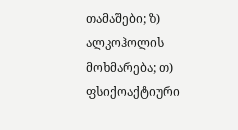თამაშები; ზ) ალკოჰოლის მოხმარება; თ) ფსიქოაქტიური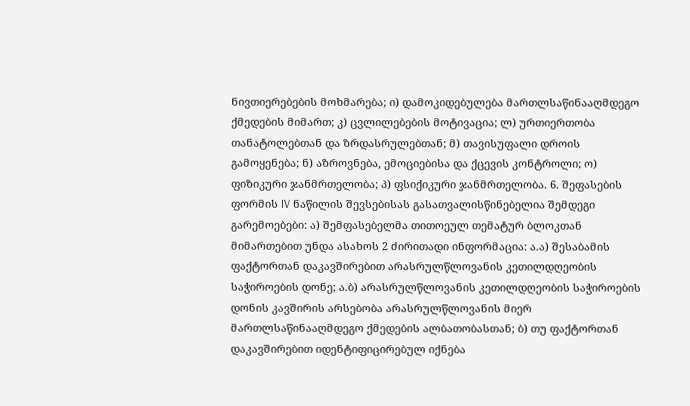ნივთიერებების მოხმარება; ი) დამოკიდებულება მართლსაწინააღმდეგო ქმედების მიმართ; კ) ცვლილებების მოტივაცია; ლ) ურთიერთობა თანატოლებთან და ზრდასრულებთან; მ) თავისუფალი დროის გამოყენება; ნ) აზროვნება, ემოციებისა და ქცევის კონტროლი; ო) ფიზიკური ჯანმრთელობა; პ) ფსიქიკური ჯანმრთელობა. 6. შეფასების ფორმის IV ნაწილის შევსებისას გასათვალისწინებელია შემდეგი გარემოებები: ა) შემფასებელმა თითოეულ თემატურ ბლოკთან მიმართებით უნდა ასახოს 2 ძირითადი ინფორმაცია: ა.ა) შესაბამის ფაქტორთან დაკავშირებით არასრულწლოვანის კეთილდღეობის საჭიროების დონე; ა.ბ) არასრულწლოვანის კეთილდღეობის საჭიროების დონის კავშირის არსებობა არასრულწლოვანის მიერ მართლსაწინააღმდეგო ქმედების ალბათობასთან; ბ) თუ ფაქტორთან დაკავშირებით იდენტიფიცირებულ იქნება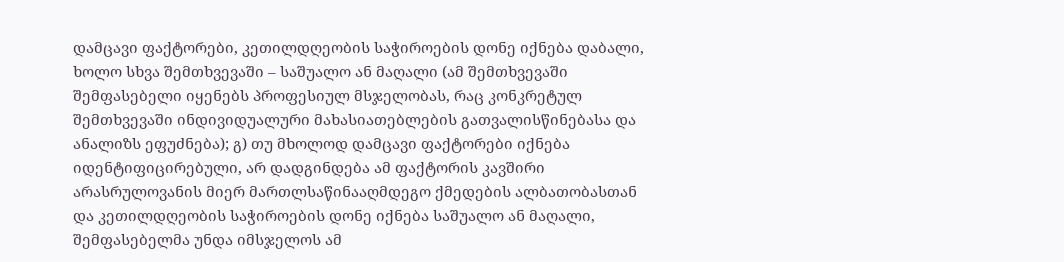დამცავი ფაქტორები, კეთილდღეობის საჭიროების დონე იქნება დაბალი, ხოლო სხვა შემთხვევაში – საშუალო ან მაღალი (ამ შემთხვევაში შემფასებელი იყენებს პროფესიულ მსჯელობას, რაც კონკრეტულ შემთხვევაში ინდივიდუალური მახასიათებლების გათვალისწინებასა და ანალიზს ეფუძნება); გ) თუ მხოლოდ დამცავი ფაქტორები იქნება იდენტიფიცირებული, არ დადგინდება ამ ფაქტორის კავშირი არასრულოვანის მიერ მართლსაწინააღმდეგო ქმედების ალბათობასთან და კეთილდღეობის საჭიროების დონე იქნება საშუალო ან მაღალი, შემფასებელმა უნდა იმსჯელოს ამ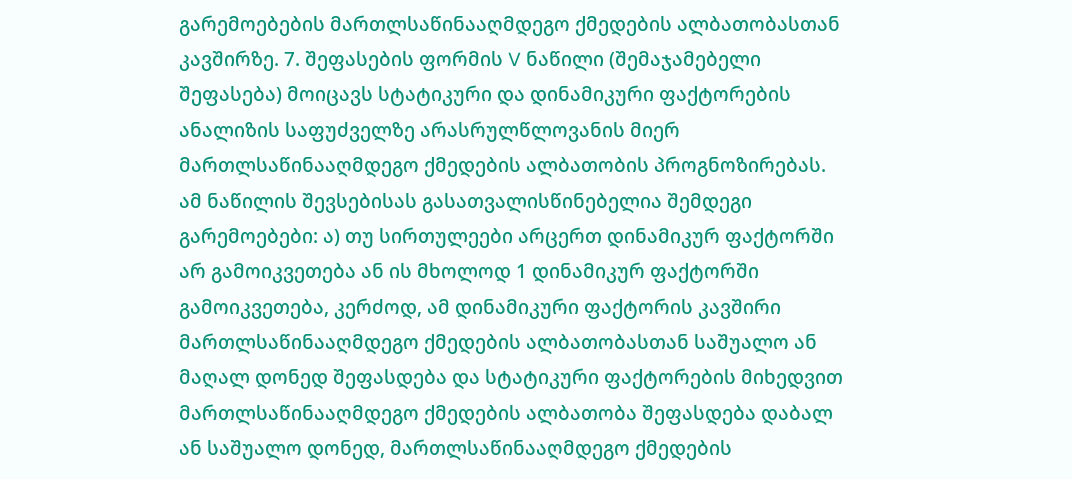გარემოებების მართლსაწინააღმდეგო ქმედების ალბათობასთან კავშირზე. 7. შეფასების ფორმის V ნაწილი (შემაჯამებელი შეფასება) მოიცავს სტატიკური და დინამიკური ფაქტორების ანალიზის საფუძველზე არასრულწლოვანის მიერ მართლსაწინააღმდეგო ქმედების ალბათობის პროგნოზირებას. ამ ნაწილის შევსებისას გასათვალისწინებელია შემდეგი გარემოებები: ა) თუ სირთულეები არცერთ დინამიკურ ფაქტორში არ გამოიკვეთება ან ის მხოლოდ 1 დინამიკურ ფაქტორში გამოიკვეთება, კერძოდ, ამ დინამიკური ფაქტორის კავშირი მართლსაწინააღმდეგო ქმედების ალბათობასთან საშუალო ან მაღალ დონედ შეფასდება და სტატიკური ფაქტორების მიხედვით მართლსაწინააღმდეგო ქმედების ალბათობა შეფასდება დაბალ ან საშუალო დონედ, მართლსაწინააღმდეგო ქმედების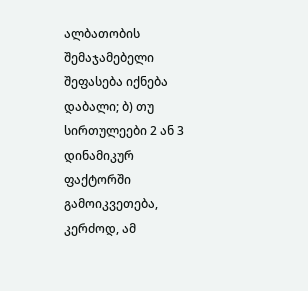ალბათობის შემაჯამებელი შეფასება იქნება დაბალი; ბ) თუ სირთულეები 2 ან 3 დინამიკურ ფაქტორში გამოიკვეთება, კერძოდ, ამ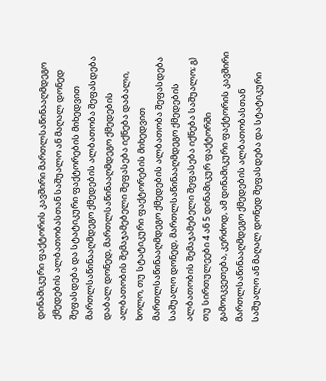დინამიკური ფაქტორის კავშირი მართლსაწინააღმდეგო ქმედების ალბათობასთან საშუალო ან მაღალ დონედ შეფასდება და სტატიკური ფაქტორების მიხედვით მართლსაწინააღმდეგო ქმედების ალბათობა შეფასდება დაბალ დონედ, მართლსაწინააღმდეგო ქმედების ალბათობის შემაჯამებელი შეფასება იქნება დაბალი, ხოლო, თუ სტატიკური ფაქტორების მიხედვით მართლსაწინააღმდეგო ქმედების ალბათობა შეფასდება საშუალო დონედ, მართლსაწინააღმდეგო ქმედების ალბათობის შემაჯამებელი შეფასება იქნება საშუალო; გ) თუ სირთულეები 4 ან 5 დინამიკურ ფაქტორში გამოიკვეთება, კერძოდ, ამ დინამიკური ფაქტორის კავშირი მართლსაწინააღმდეგო ქმედების ალბათობასთან საშუალო ან მაღალ დონედ შეფასდება და სტატიკური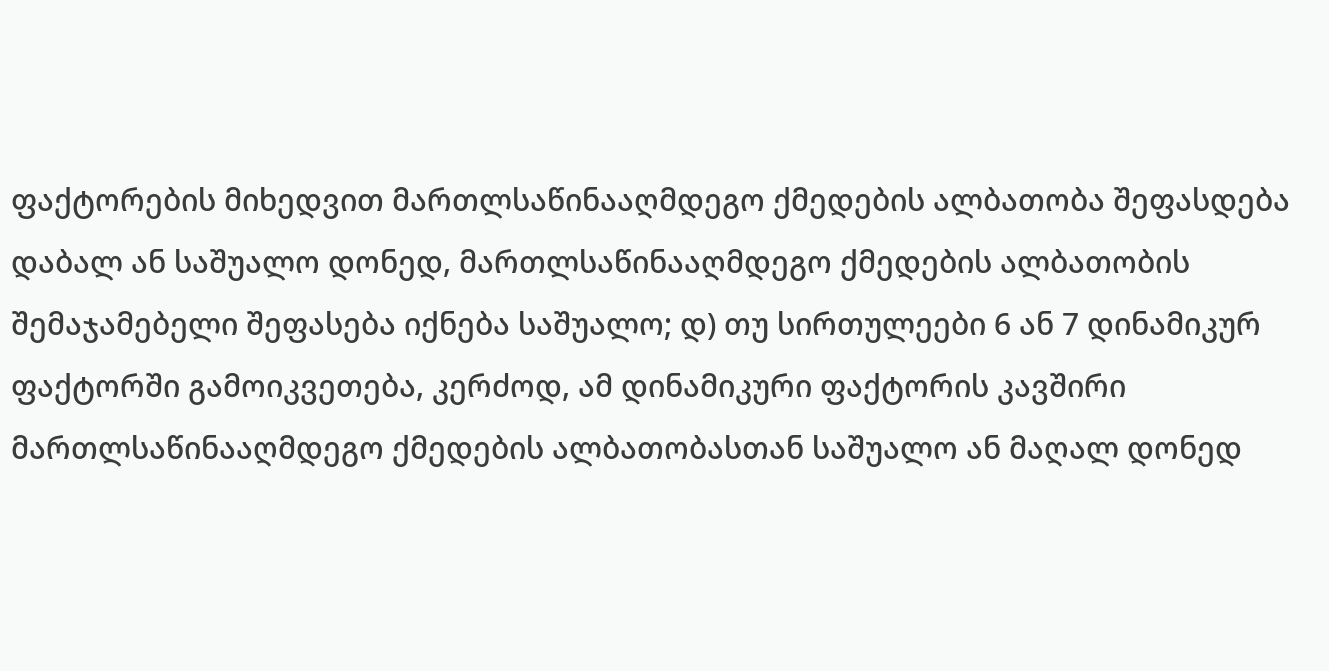ფაქტორების მიხედვით მართლსაწინააღმდეგო ქმედების ალბათობა შეფასდება დაბალ ან საშუალო დონედ, მართლსაწინააღმდეგო ქმედების ალბათობის შემაჯამებელი შეფასება იქნება საშუალო; დ) თუ სირთულეები 6 ან 7 დინამიკურ ფაქტორში გამოიკვეთება, კერძოდ, ამ დინამიკური ფაქტორის კავშირი მართლსაწინააღმდეგო ქმედების ალბათობასთან საშუალო ან მაღალ დონედ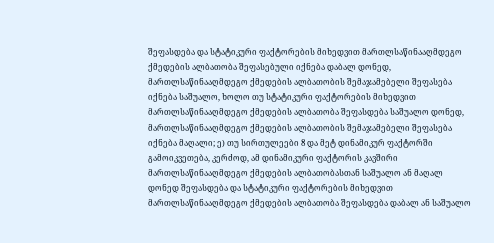შეფასდება და სტატიკური ფაქტორების მიხედვით მართლსაწინააღმდეგო ქმედების ალბათობა შეფასებული იქნება დაბალ დონედ, მართლსაწინააღმდეგო ქმედების ალბათობის შემაჯამებელი შეფასება იქნება საშუალო, ხოლო თუ სტატიკური ფაქტორების მიხედვით მართლსაწინააღმდეგო ქმედების ალბათობა შეფასდება საშუალო დონედ, მართლსაწინააღმდეგო ქმედების ალბათობის შემაჯამებელი შეფასება იქნება მაღალი; ე) თუ სირთულეები 8 და მეტ დინამიკურ ფაქტორში გამოიკვეთება, კერძოდ, ამ დინამიკური ფაქტორის კავშირი მართლსაწინააღმდეგო ქმედების ალბათობასთან საშუალო ან მაღალ დონედ შეფასდება და სტატიკური ფაქტორების მიხედვით მართლსაწინააღმდეგო ქმედების ალბათობა შეფასდება დაბალ ან საშუალო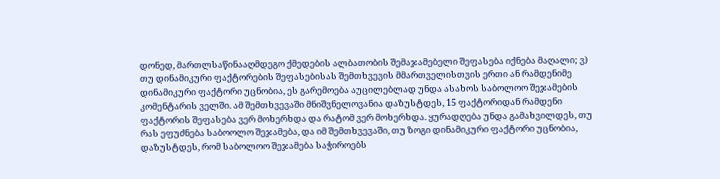დონედ, მართლსაწინააღმდეგო ქმედების ალბათობის შემაჯამებელი შეფასება იქნება მაღალი; ვ) თუ დინამიკური ფაქტორების შეფასებისას შემთხვევის მმართველისთვის ერთი ან რამდენიმე დინამიკური ფაქტორი უცნობია, ეს გარემოება აუცილებლად უნდა ასახოს საბოლოო შეჯამების კომენტარის ველში. ამ შემთხვევაში მნიშვნელოვანია დაზუსტდეს, 15 ფაქტორიდან რამდენი ფაქტორის შეფასება ვერ მოხერხდა და რატომ ვერ მოხერხდა. ყურადღება უნდა გამახვილდეს, თუ რას ეფუძნება საბოოლო შეჯამება, და იმ შემთხვევაში, თუ ზოგი დინამიკური ფაქტორი უცნობია, დაზუსტდეს, რომ საბოლოო შეჯამება საჭიროებს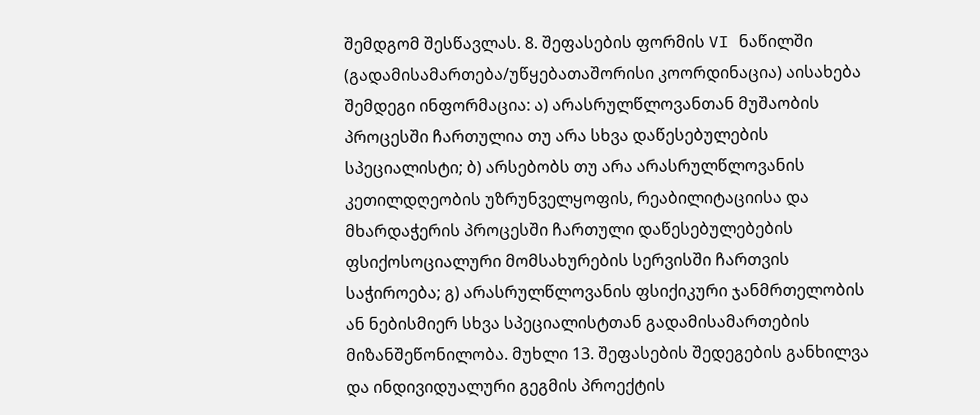შემდგომ შესწავლას. 8. შეფასების ფორმის VI ნაწილში (გადამისამართება/უწყებათაშორისი კოორდინაცია) აისახება შემდეგი ინფორმაცია: ა) არასრულწლოვანთან მუშაობის პროცესში ჩართულია თუ არა სხვა დაწესებულების სპეციალისტი; ბ) არსებობს თუ არა არასრულწლოვანის კეთილდღეობის უზრუნველყოფის, რეაბილიტაციისა და მხარდაჭერის პროცესში ჩართული დაწესებულებების ფსიქოსოციალური მომსახურების სერვისში ჩართვის საჭიროება; გ) არასრულწლოვანის ფსიქიკური ჯანმრთელობის ან ნებისმიერ სხვა სპეციალისტთან გადამისამართების მიზანშეწონილობა. მუხლი 13. შეფასების შედეგების განხილვა და ინდივიდუალური გეგმის პროექტის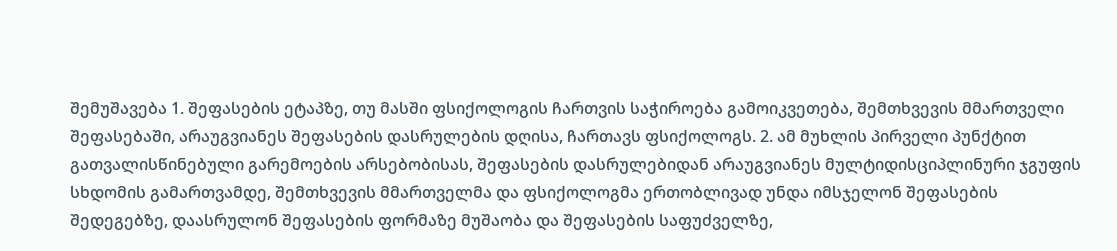შემუშავება 1. შეფასების ეტაპზე, თუ მასში ფსიქოლოგის ჩართვის საჭიროება გამოიკვეთება, შემთხვევის მმართველი შეფასებაში, არაუგვიანეს შეფასების დასრულების დღისა, ჩართავს ფსიქოლოგს. 2. ამ მუხლის პირველი პუნქტით გათვალისწინებული გარემოების არსებობისას, შეფასების დასრულებიდან არაუგვიანეს მულტიდისციპლინური ჯგუფის სხდომის გამართვამდე, შემთხვევის მმართველმა და ფსიქოლოგმა ერთობლივად უნდა იმსჯელონ შეფასების შედეგებზე, დაასრულონ შეფასების ფორმაზე მუშაობა და შეფასების საფუძველზე,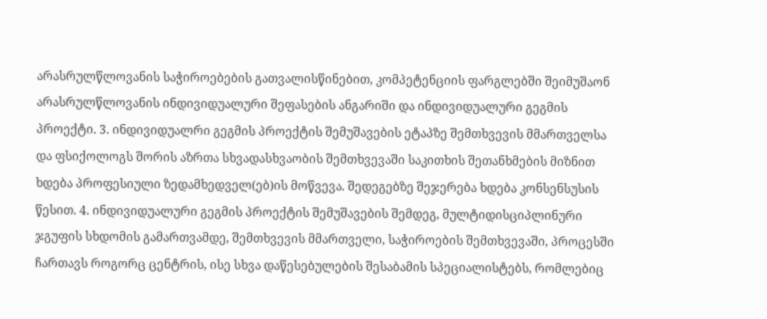არასრულწლოვანის საჭიროებების გათვალისწინებით, კომპეტენციის ფარგლებში შეიმუშაონ არასრულწლოვანის ინდივიდუალური შეფასების ანგარიში და ინდივიდუალური გეგმის პროექტი. 3. ინდივიდუალრი გეგმის პროექტის შემუშავების ეტაპზე შემთხვევის მმართველსა და ფსიქოლოგს შორის აზრთა სხვადასხვაობის შემთხვევაში საკითხის შეთანხმების მიზნით ხდება პროფესიული ზედამხედველ(ებ)ის მოწვევა. შედეგებზე შეჯერება ხდება კონსენსუსის წესით. 4. ინდივიდუალური გეგმის პროექტის შემუშავების შემდეგ, მულტიდისციპლინური ჯგუფის სხდომის გამართვამდე, შემთხვევის მმართველი, საჭიროების შემთხვევაში, პროცესში ჩართავს როგორც ცენტრის, ისე სხვა დაწესებულების შესაბამის სპეციალისტებს, რომლებიც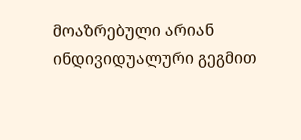მოაზრებული არიან ინდივიდუალური გეგმით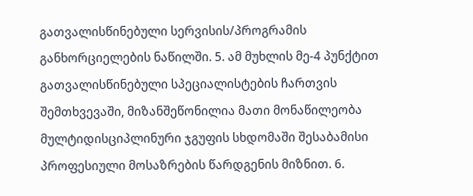გათვალისწინებული სერვისის/პროგრამის განხორციელების ნაწილში. 5. ამ მუხლის მე-4 პუნქტით გათვალისწინებული სპეციალისტების ჩართვის შემთხვევაში, მიზანშეწონილია მათი მონაწილეობა მულტიდისციპლინური ჯგუფის სხდომაში შესაბამისი პროფესიული მოსაზრების წარდგენის მიზნით. 6.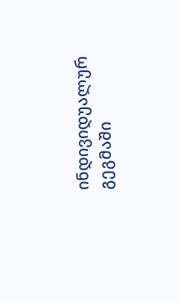ინდივიდუალურ გეგმაში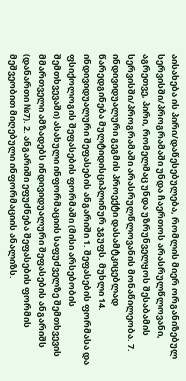აისახება ის პირი/დაწესებულება, რომლის მიერ ორგანიზებულ სერვისში/პროგრამაში უნდა ჩაერთოს არასრულწლოვანი, აგრეთვე, პირი, რომელმაც უნდა უზრუნველყოს შესაბამის სერვისში/პროგრამაში არასრულწლოვანის მონაწილეობა. 7. ინდივიდუალური გეგმის პროექტი დასამტკიცებლად წარედგინება მულტიდისციპლინურ ჯგუფს. მუხლი 14. ინდივიდუალური შეფასების ანგარიში 1. შეფასების ფორმასა და ფსიქოლოგის შეფასების ფორმაში (მისი არსებობის შემთხვევაში) ასახული ინფორმაციის საფუძველზე შემთხვევის მმართველი ამზადებს ინდივიდუალური შეფასების ანგარიშს (დანართი №7). 2. ანგარიში ეფუძნება შეფასების ფორმის მეშვეობით მიღებული ინფორმაციის ანალიზს.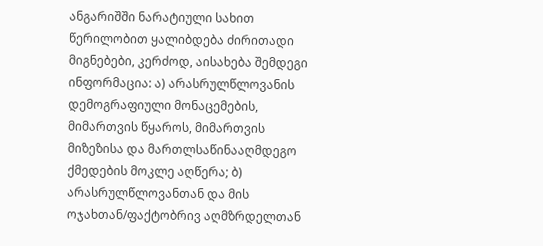ანგარიშში ნარატიული სახით წერილობით ყალიბდება ძირითადი მიგნებები, კერძოდ, აისახება შემდეგი ინფორმაცია: ა) არასრულწლოვანის დემოგრაფიული მონაცემების, მიმართვის წყაროს, მიმართვის მიზეზისა და მართლსაწინააღმდეგო ქმედების მოკლე აღწერა; ბ) არასრულწლოვანთან და მის ოჯახთან/ფაქტობრივ აღმზრდელთან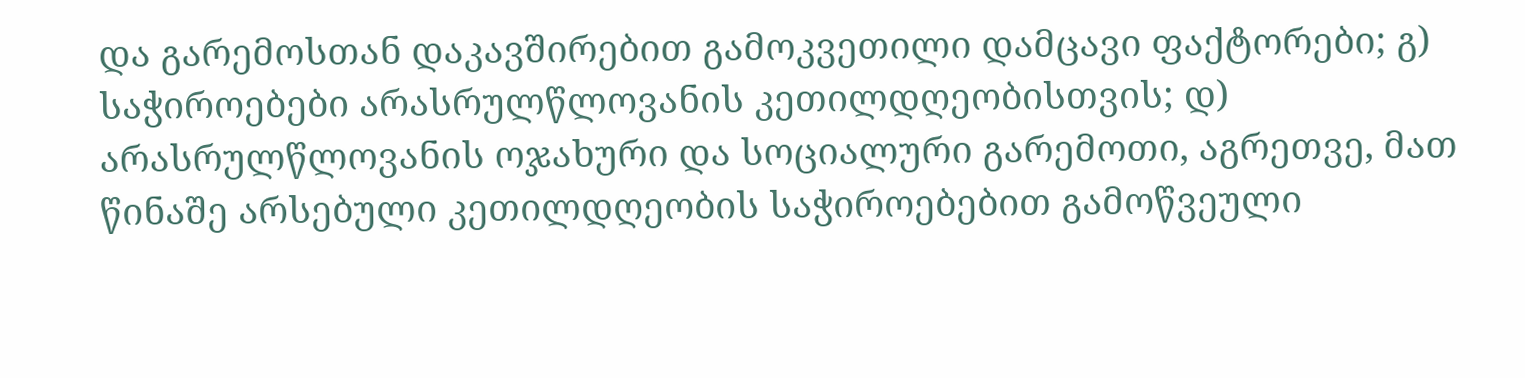და გარემოსთან დაკავშირებით გამოკვეთილი დამცავი ფაქტორები; გ) საჭიროებები არასრულწლოვანის კეთილდღეობისთვის; დ) არასრულწლოვანის ოჯახური და სოციალური გარემოთი, აგრეთვე, მათ წინაშე არსებული კეთილდღეობის საჭიროებებით გამოწვეული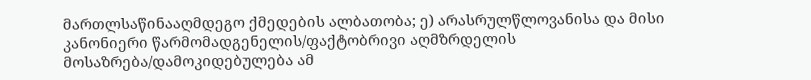მართლსაწინააღმდეგო ქმედების ალბათობა; ე) არასრულწლოვანისა და მისი კანონიერი წარმომადგენელის/ფაქტობრივი აღმზრდელის მოსაზრება/დამოკიდებულება ამ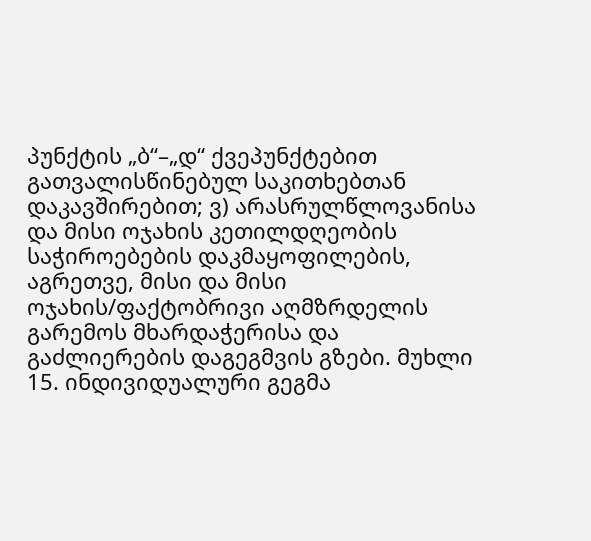პუნქტის „ბ“–„დ“ ქვეპუნქტებით გათვალისწინებულ საკითხებთან დაკავშირებით; ვ) არასრულწლოვანისა და მისი ოჯახის კეთილდღეობის საჭიროებების დაკმაყოფილების, აგრეთვე, მისი და მისი ოჯახის/ფაქტობრივი აღმზრდელის გარემოს მხარდაჭერისა და გაძლიერების დაგეგმვის გზები. მუხლი 15. ინდივიდუალური გეგმა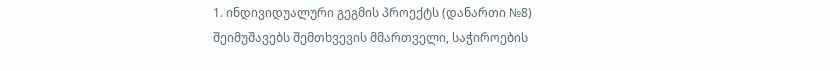1. ინდივიდუალური გეგმის პროექტს (დანართი №8) შეიმუშავებს შემთხვევის მმართველი, საჭიროების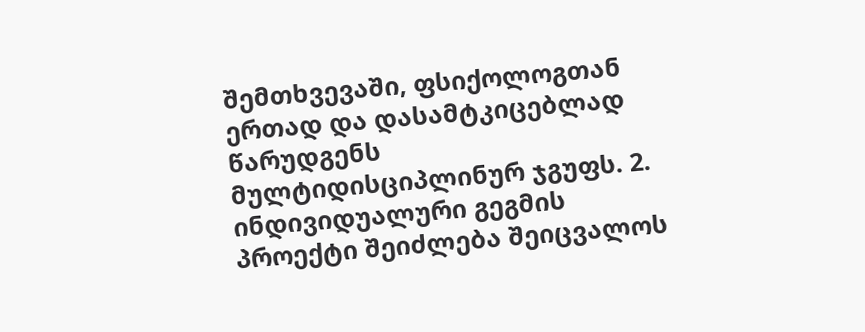შემთხვევაში, ფსიქოლოგთან ერთად და დასამტკიცებლად წარუდგენს მულტიდისციპლინურ ჯგუფს. 2. ინდივიდუალური გეგმის პროექტი შეიძლება შეიცვალოს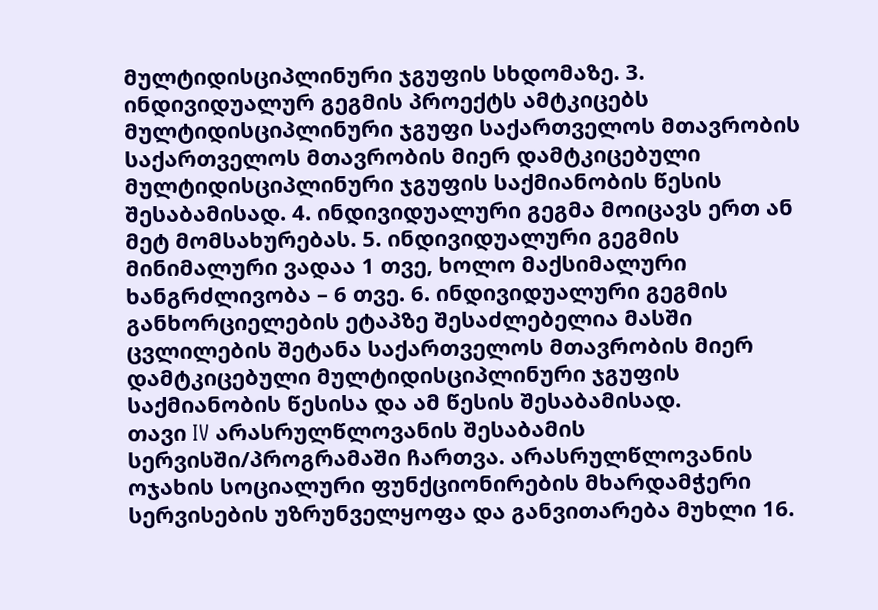მულტიდისციპლინური ჯგუფის სხდომაზე. 3. ინდივიდუალურ გეგმის პროექტს ამტკიცებს მულტიდისციპლინური ჯგუფი საქართველოს მთავრობის საქართველოს მთავრობის მიერ დამტკიცებული მულტიდისციპლინური ჯგუფის საქმიანობის წესის შესაბამისად. 4. ინდივიდუალური გეგმა მოიცავს ერთ ან მეტ მომსახურებას. 5. ინდივიდუალური გეგმის მინიმალური ვადაა 1 თვე, ხოლო მაქსიმალური ხანგრძლივობა – 6 თვე. 6. ინდივიდუალური გეგმის განხორციელების ეტაპზე შესაძლებელია მასში ცვლილების შეტანა საქართველოს მთავრობის მიერ დამტკიცებული მულტიდისციპლინური ჯგუფის საქმიანობის წესისა და ამ წესის შესაბამისად.
თავი IV არასრულწლოვანის შესაბამის სერვისში/პროგრამაში ჩართვა. არასრულწლოვანის ოჯახის სოციალური ფუნქციონირების მხარდამჭერი სერვისების უზრუნველყოფა და განვითარება მუხლი 16.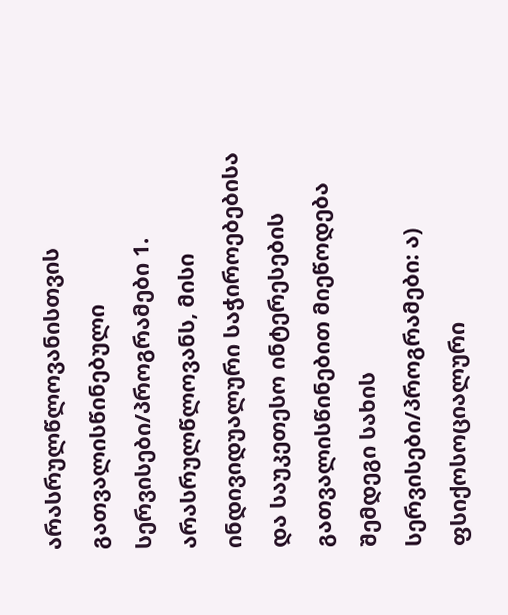არასრულწლოვანისთვის გათვალისწინებული სერვისები/პროგრამები 1. არასრულწლოვანს, მისი ინდივიდუალური საჭიროებებისა და საუკეთესო ინტერესების გათვალისწინებით მიეწოდება შემდეგი სახის სერვისები/პროგრამები: ა) ფსიქოსოციალური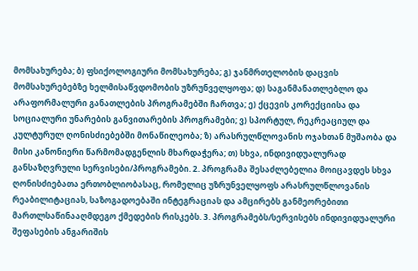მომსახურება; ბ) ფსიქოლოგიური მომსახურება; გ) ჯანმრთელობის დაცვის მომსახურებებზე ხელმისაწვდომობის უზრუნველყოფა; დ) საგანმანათლებლო და არაფორმალური განათლების პროგრამებში ჩართვა; ე) ქცევის კორექციისა და სოციალური უნარების განვითარების პროგრამები; ვ) სპორტულ, რეკრეაციულ და კულტურულ ღონისძიებებში მონაწილეობა; ზ) არასრულწლოვანის ოჯახთან მუშაობა და მისი კანონიერი წარმომადგენლის მხარდაჭერა; თ) სხვა, ინდივიდუალურად განსაზღვრული სერვისები/პროგრამები. 2. პროგრამა შესაძლებელია მოიცავდეს სხვა ღონისძიებათა ერთობლიობასაც, რომელიც უზრუნველყოფს არასრულწლოვანის რეაბილიტაციას, საზოგადოებაში ინტეგრაციას და ამცირებს განმეორებითი მართლსაწინააღმდეგო ქმედების რისკებს. 3. პროგრამებს/სერვისებს ინდივიდუალური შეფასების ანგარიშის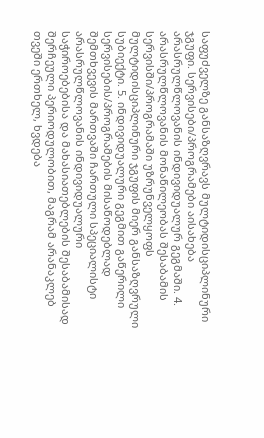საფუძველზე განსაზღვრავს მულტიდისციპლინური ჯგუფი. სერვისები/პროგრამები აისახება არასრულწლოვანის ინდივიდუალურ გეგმაში. 4. არასრულწლოვანის მონაწილეობას შესაბამის სერვისში/პროგრამაში უზრუნველყოფს მულტიდისციპლინური ჯგუფის მიერ განსაზღვრული სუბიექტი. 5. ინდივიდუალური გეგმით გაწერილი სერვისების/პროგრამების მისაწოდებლად შემთხვევის მართვაში ჩართული სპეციალისტი არასრულწლოვანის ინდივიდუალური საჭიროებებისა და მახასიათებლების შესაბამისად შერჩეული პერიოდულობით, მაგრამ არანაკლებ თვეში ერთხელ, ხვდება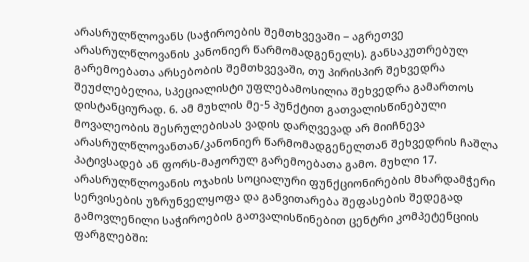არასრულწლოვანს (საჭიროების შემთხვევაში − აგრეთვე არასრულწლოვანის კანონიერ წარმომადგენელს). განსაკუთრებულ გარემოებათა არსებობის შემთხვევაში, თუ პირისპირ შეხვედრა შეუძლებელია, სპეციალისტი უფლებამოსილია შეხვედრა გამართოს დისტანციურად. 6. ამ მუხლის მე-5 პუნქტით გათვალისწინებული მოვალეობის შესრულებისას ვადის დარღვევად არ მიიჩნევა არასრულწლოვანთან/კანონიერ წარმომადგენელთან შეხვედრის ჩაშლა პატივსადებ ან ფორს-მაჟორულ გარემოებათა გამო. მუხლი 17. არასრულწლოვანის ოჯახის სოციალური ფუნქციონირების მხარდამჭერი სერვისების უზრუნველყოფა და განვითარება შეფასების შედეგად გამოვლენილი საჭიროების გათვალისწინებით ცენტრი კომპეტენციის ფარგლებში: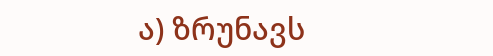ა) ზრუნავს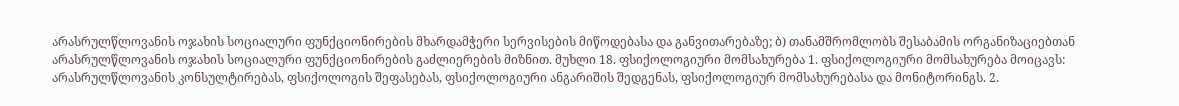არასრულწლოვანის ოჯახის სოციალური ფუნქციონირების მხარდამჭერი სერვისების მიწოდებასა და განვითარებაზე; ბ) თანამშრომლობს შესაბამის ორგანიზაციებთან არასრულწლოვანის ოჯახის სოციალური ფუნქციონირების გაძლიერების მიზნით. მუხლი 18. ფსიქოლოგიური მომსახურება 1. ფსიქოლოგიური მომსახურება მოიცავს: არასრულწლოვანის კონსულტირებას, ფსიქოლოგის შეფასებას, ფსიქოლოგიური ანგარიშის შედგენას, ფსიქოლოგიურ მომსახურებასა და მონიტორინგს. 2.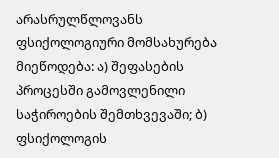არასრულწლოვანს ფსიქოლოგიური მომსახურება მიეწოდება: ა) შეფასების პროცესში გამოვლენილი საჭიროების შემთხვევაში; ბ) ფსიქოლოგის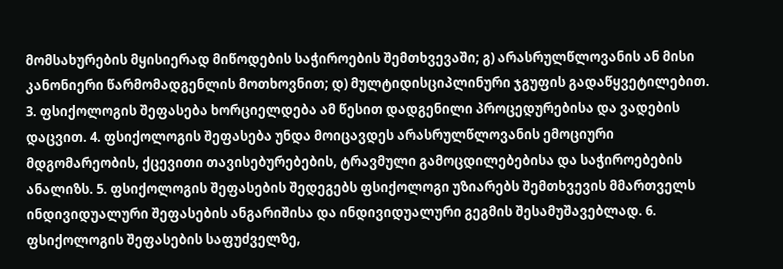მომსახურების მყისიერად მიწოდების საჭიროების შემთხვევაში; გ) არასრულწლოვანის ან მისი კანონიერი წარმომადგენლის მოთხოვნით; დ) მულტიდისციპლინური ჯგუფის გადაწყვეტილებით. 3. ფსიქოლოგის შეფასება ხორციელდება ამ წესით დადგენილი პროცედურებისა და ვადების დაცვით. 4. ფსიქოლოგის შეფასება უნდა მოიცავდეს არასრულწლოვანის ემოციური მდგომარეობის, ქცევითი თავისებურებების, ტრავმული გამოცდილებებისა და საჭიროებების ანალიზს. 5. ფსიქოლოგის შეფასების შედეგებს ფსიქოლოგი უზიარებს შემთხვევის მმართველს ინდივიდუალური შეფასების ანგარიშისა და ინდივიდუალური გეგმის შესამუშავებლად. 6. ფსიქოლოგის შეფასების საფუძველზე,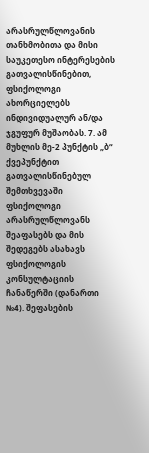არასრულწლოვანის თანხმობითა და მისი საუკეთესო ინტერესების გათვალისწინებით, ფსიქოლოგი ახორციელებს ინდივიდუალურ ან/და ჯგუფურ მუშაობას. 7. ამ მუხლის მე-2 პუნქტის „ბ“ ქვეპუნქტით გათვალისწინებულ შემთხვევაში ფსიქოლოგი არასრულწლოვანს შეაფასებს და მის შედეგებს ასახავს ფსიქოლოგის კონსულტაციის ჩანაწერში (დანართი №4). შეფასების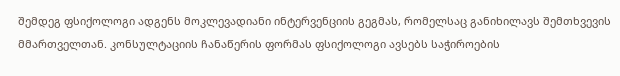შემდეგ ფსიქოლოგი ადგენს მოკლევადიანი ინტერვენციის გეგმას, რომელსაც განიხილავს შემთხვევის მმართველთან. კონსულტაციის ჩანაწერის ფორმას ფსიქოლოგი ავსებს საჭიროების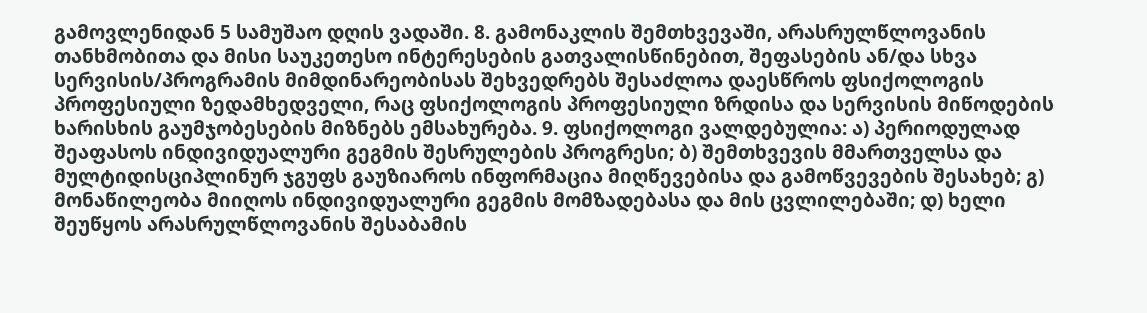გამოვლენიდან 5 სამუშაო დღის ვადაში. 8. გამონაკლის შემთხვევაში, არასრულწლოვანის თანხმობითა და მისი საუკეთესო ინტერესების გათვალისწინებით, შეფასების ან/და სხვა სერვისის/პროგრამის მიმდინარეობისას შეხვედრებს შესაძლოა დაესწროს ფსიქოლოგის პროფესიული ზედამხედველი, რაც ფსიქოლოგის პროფესიული ზრდისა და სერვისის მიწოდების ხარისხის გაუმჯობესების მიზნებს ემსახურება. 9. ფსიქოლოგი ვალდებულია: ა) პერიოდულად შეაფასოს ინდივიდუალური გეგმის შესრულების პროგრესი; ბ) შემთხვევის მმართველსა და მულტიდისციპლინურ ჯგუფს გაუზიაროს ინფორმაცია მიღწევებისა და გამოწვევების შესახებ; გ) მონაწილეობა მიიღოს ინდივიდუალური გეგმის მომზადებასა და მის ცვლილებაში; დ) ხელი შეუწყოს არასრულწლოვანის შესაბამის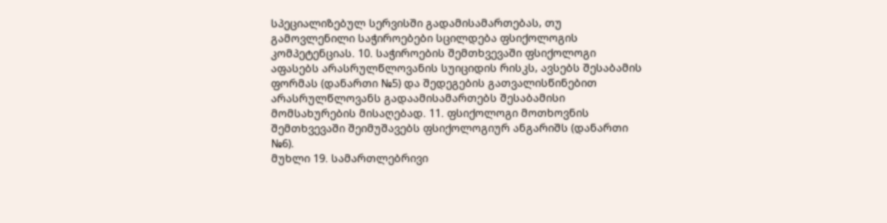სპეციალიზებულ სერვისში გადამისამართებას, თუ გამოვლენილი საჭიროებები სცილდება ფსიქოლოგის კომპეტენციას. 10. საჭიროების შემთხვევაში ფსიქოლოგი აფასებს არასრულწლოვანის სუიციდის რისკს, ავსებს შესაბამის ფორმას (დანართი №5) და შედეგების გათვალისწინებით არასრულწლოვანს გადაამისამართებს შესაბამისი მომსახურების მისაღებად. 11. ფსიქოლოგი მოთხოვნის შემთხვევაში შეიმუშავებს ფსიქოლოგიურ ანგარიშს (დანართი №6).
მუხლი 19. სამართლებრივი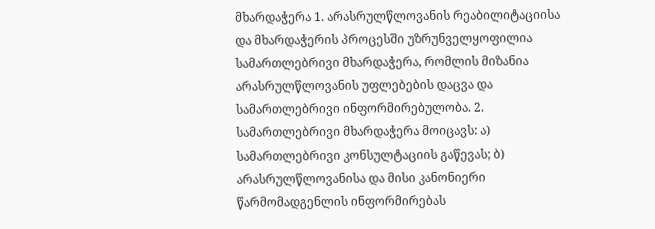მხარდაჭერა 1. არასრულწლოვანის რეაბილიტაციისა და მხარდაჭერის პროცესში უზრუნველყოფილია სამართლებრივი მხარდაჭერა, რომლის მიზანია არასრულწლოვანის უფლებების დაცვა და სამართლებრივი ინფორმირებულობა. 2. სამართლებრივი მხარდაჭერა მოიცავს: ა) სამართლებრივი კონსულტაციის გაწევას; ბ) არასრულწლოვანისა და მისი კანონიერი წარმომადგენლის ინფორმირებას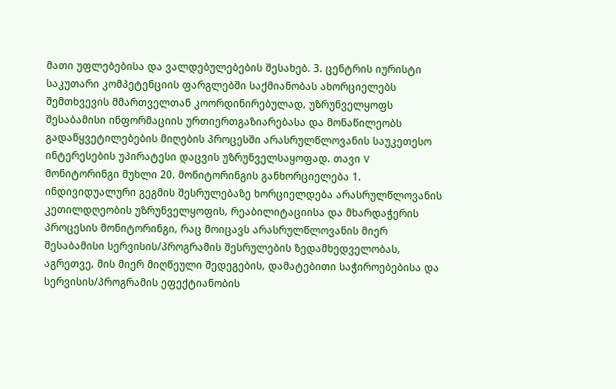მათი უფლებებისა და ვალდებულებების შესახებ. 3. ცენტრის იურისტი საკუთარი კომპეტენციის ფარგლებში საქმიანობას ახორციელებს შემთხვევის მმართველთან კოორდინირებულად, უზრუნველყოფს შესაბამისი ინფორმაციის ურთიერთგაზიარებასა და მონაწილეობს გადაწყვეტილებების მიღების პროცესში არასრულწლოვანის საუკეთესო ინტერესების უპირატესი დაცვის უზრუნველსაყოფად. თავი V მონიტორინგი მუხლი 20. მონიტორინგის განხორციელება 1. ინდივიდუალური გეგმის შესრულებაზე ხორციელდება არასრულწლოვანის კეთილდღეობის უზრუნველყოფის, რეაბილიტაციისა და მხარდაჭერის პროცესის მონიტორინგი, რაც მოიცავს არასრულწლოვანის მიერ შესაბამისი სერვისის/პროგრამის შესრულების ზედამხედველობას, აგრეთვე, მის მიერ მიღწეული შედეგების, დამატებითი საჭიროებებისა და სერვისის/პროგრამის ეფექტიანობის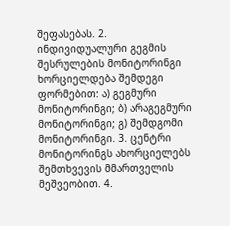შეფასებას. 2. ინდივიდუალური გეგმის შესრულების მონიტორინგი ხორციელდება შემდეგი ფორმებით: ა) გეგმური მონიტორინგი; ბ) არაგეგმური მონიტორინგი; გ) შემდგომი მონიტორინგი. 3. ცენტრი მონიტორინგს ახორციელებს შემთხვევის მმართველის მეშვეობით. 4.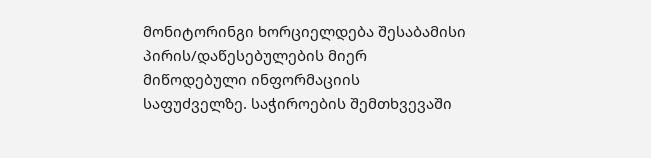მონიტორინგი ხორციელდება შესაბამისი პირის/დაწესებულების მიერ მიწოდებული ინფორმაციის საფუძველზე. საჭიროების შემთხვევაში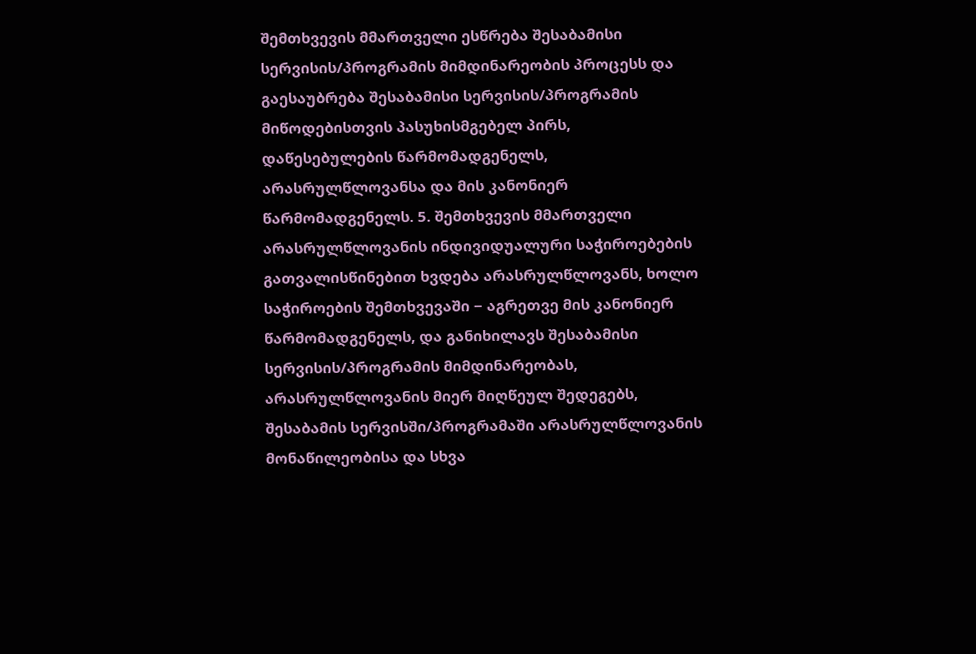შემთხვევის მმართველი ესწრება შესაბამისი სერვისის/პროგრამის მიმდინარეობის პროცესს და გაესაუბრება შესაბამისი სერვისის/პროგრამის მიწოდებისთვის პასუხისმგებელ პირს, დაწესებულების წარმომადგენელს, არასრულწლოვანსა და მის კანონიერ წარმომადგენელს. 5. შემთხვევის მმართველი არასრულწლოვანის ინდივიდუალური საჭიროებების გათვალისწინებით ხვდება არასრულწლოვანს, ხოლო საჭიროების შემთხვევაში − აგრეთვე მის კანონიერ წარმომადგენელს, და განიხილავს შესაბამისი სერვისის/პროგრამის მიმდინარეობას, არასრულწლოვანის მიერ მიღწეულ შედეგებს, შესაბამის სერვისში/პროგრამაში არასრულწლოვანის მონაწილეობისა და სხვა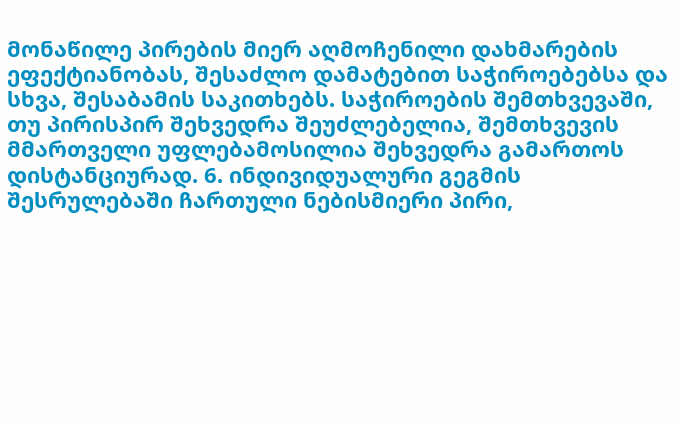მონაწილე პირების მიერ აღმოჩენილი დახმარების ეფექტიანობას, შესაძლო დამატებით საჭიროებებსა და სხვა, შესაბამის საკითხებს. საჭიროების შემთხვევაში, თუ პირისპირ შეხვედრა შეუძლებელია, შემთხვევის მმართველი უფლებამოსილია შეხვედრა გამართოს დისტანციურად. 6. ინდივიდუალური გეგმის შესრულებაში ჩართული ნებისმიერი პირი,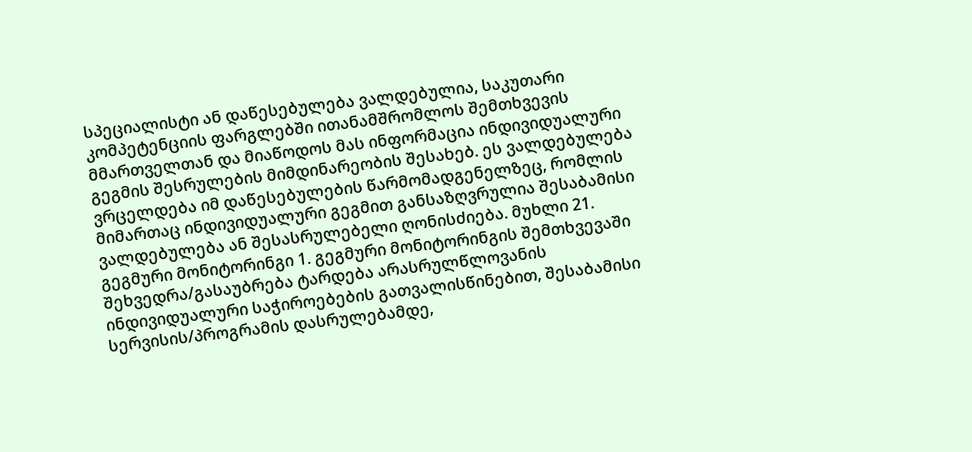სპეციალისტი ან დაწესებულება ვალდებულია, საკუთარი კომპეტენციის ფარგლებში ითანამშრომლოს შემთხვევის მმართველთან და მიაწოდოს მას ინფორმაცია ინდივიდუალური გეგმის შესრულების მიმდინარეობის შესახებ. ეს ვალდებულება ვრცელდება იმ დაწესებულების წარმომადგენელზეც, რომლის მიმართაც ინდივიდუალური გეგმით განსაზღვრულია შესაბამისი ვალდებულება ან შესასრულებელი ღონისძიება. მუხლი 21. გეგმური მონიტორინგი 1. გეგმური მონიტორინგის შემთხვევაში შეხვედრა/გასაუბრება ტარდება არასრულწლოვანის ინდივიდუალური საჭიროებების გათვალისწინებით, შესაბამისი სერვისის/პროგრამის დასრულებამდე,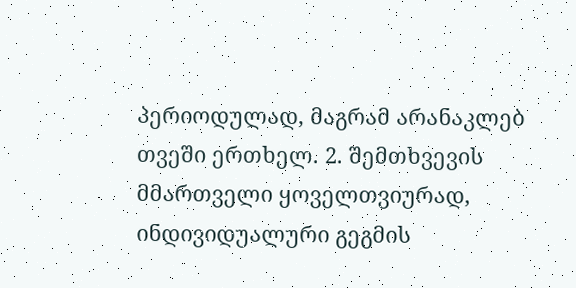პერიოდულად, მაგრამ არანაკლებ თვეში ერთხელ. 2. შემთხვევის მმართველი ყოველთვიურად, ინდივიდუალური გეგმის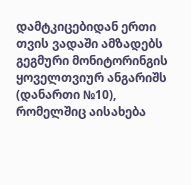დამტკიცებიდან ერთი თვის ვადაში ამზადებს გეგმური მონიტორინგის ყოველთვიურ ანგარიშს (დანართი №10), რომელშიც აისახება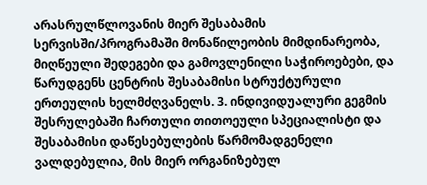არასრულწლოვანის მიერ შესაბამის სერვისში/პროგრამაში მონაწილეობის მიმდინარეობა, მიღწეული შედეგები და გამოვლენილი საჭიროებები, და წარუდგენს ცენტრის შესაბამისი სტრუქტურული ერთეულის ხელმძღვანელს. 3. ინდივიდუალური გეგმის შესრულებაში ჩართული თითოეული სპეციალისტი და შესაბამისი დაწესებულების წარმომადგენელი ვალდებულია, მის მიერ ორგანიზებულ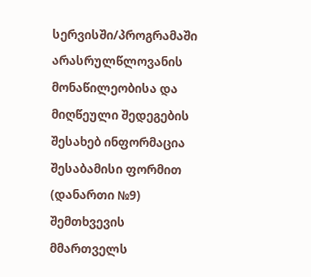სერვისში/პროგრამაში არასრულწლოვანის მონაწილეობისა და მიღწეული შედეგების შესახებ ინფორმაცია შესაბამისი ფორმით (დანართი №9) შემთხვევის მმართველს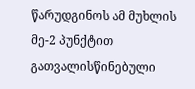წარუდგინოს ამ მუხლის მე-2 პუნქტით გათვალისწინებული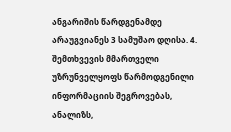ანგარიშის წარდგენამდე არაუგვიანეს 3 სამუშაო დღისა. 4. შემთხვევის მმართველი უზრუნველყოფს წარმოდგენილი ინფორმაციის შეგროვებას, ანალიზს,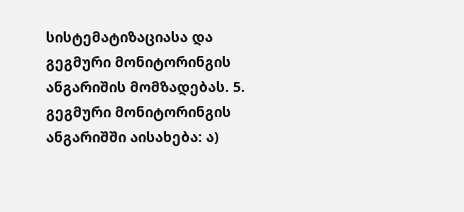სისტემატიზაციასა და გეგმური მონიტორინგის ანგარიშის მომზადებას. 5. გეგმური მონიტორინგის ანგარიშში აისახება: ა)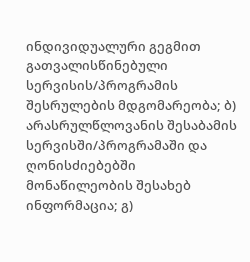ინდივიდუალური გეგმით გათვალისწინებული სერვისის/პროგრამის შესრულების მდგომარეობა; ბ) არასრულწლოვანის შესაბამის სერვისში/პროგრამაში და ღონისძიებებში მონაწილეობის შესახებ ინფორმაცია; გ)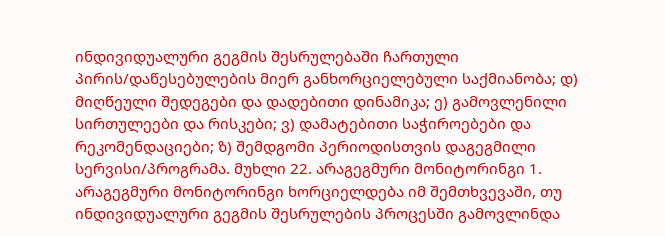ინდივიდუალური გეგმის შესრულებაში ჩართული პირის/დაწესებულების მიერ განხორციელებული საქმიანობა; დ) მიღწეული შედეგები და დადებითი დინამიკა; ე) გამოვლენილი სირთულეები და რისკები; ვ) დამატებითი საჭიროებები და რეკომენდაციები; ზ) შემდგომი პერიოდისთვის დაგეგმილი სერვისი/პროგრამა. მუხლი 22. არაგეგმური მონიტორინგი 1. არაგეგმური მონიტორინგი ხორციელდება იმ შემთხვევაში, თუ ინდივიდუალური გეგმის შესრულების პროცესში გამოვლინდა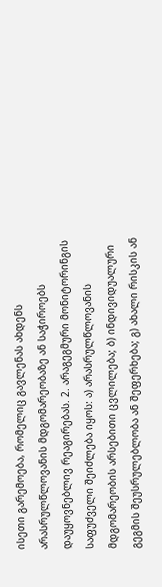ისეთი გარემოება, რომელიც გავლენას ახდენს არასრულწლოვანის მდგომარეობაზე ან საჭიროებს დაუყოვნებლივ რეაგირებას. 2. არაგეგმური მონიტორინგის საფუძველი შეიძლება იყოს: ა) არასრულწლოვანის მდგომარეობის არსებითი ცვლილება; ბ) ინდივიდუალური გეგმის შეუსრულებლობა ან შეფერხება; გ) ახალი რისკის ან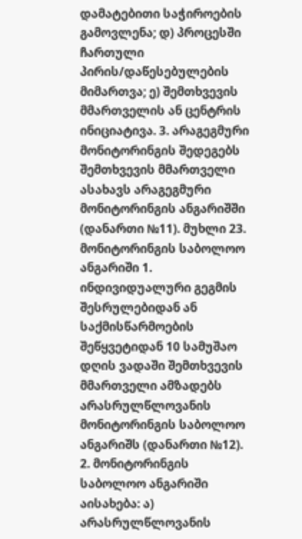დამატებითი საჭიროების გამოვლენა; დ) პროცესში ჩართული პირის/დაწესებულების მიმართვა; ე) შემთხვევის მმართველის ან ცენტრის ინიციატივა. 3. არაგეგმური მონიტორინგის შედეგებს შემთხვევის მმართველი ასახავს არაგეგმური მონიტორინგის ანგარიშში (დანართი №11). მუხლი 23. მონიტორინგის საბოლოო ანგარიში 1. ინდივიდუალური გეგმის შესრულებიდან ან საქმისწარმოების შეწყვეტიდან 10 სამუშაო დღის ვადაში შემთხვევის მმართველი ამზადებს არასრულწლოვანის მონიტორინგის საბოლოო ანგარიშს (დანართი №12). 2. მონიტორინგის საბოლოო ანგარიში აისახება: ა) არასრულწლოვანის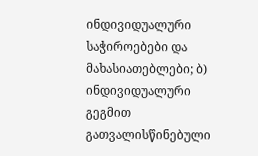ინდივიდუალური საჭიროებები და მახასიათებლები; ბ) ინდივიდუალური გეგმით გათვალისწინებული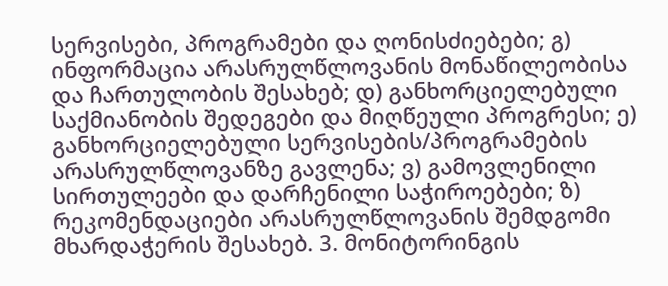სერვისები, პროგრამები და ღონისძიებები; გ) ინფორმაცია არასრულწლოვანის მონაწილეობისა და ჩართულობის შესახებ; დ) განხორციელებული საქმიანობის შედეგები და მიღწეული პროგრესი; ე) განხორციელებული სერვისების/პროგრამების არასრულწლოვანზე გავლენა; ვ) გამოვლენილი სირთულეები და დარჩენილი საჭიროებები; ზ) რეკომენდაციები არასრულწლოვანის შემდგომი მხარდაჭერის შესახებ. 3. მონიტორინგის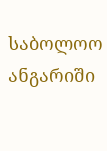საბოლოო ანგარიში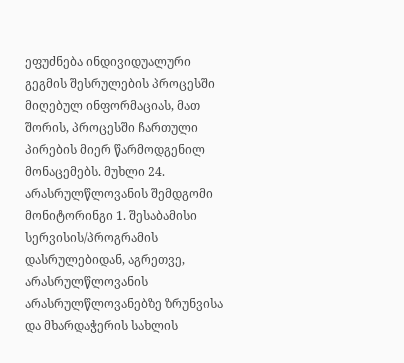ეფუძნება ინდივიდუალური გეგმის შესრულების პროცესში მიღებულ ინფორმაციას, მათ შორის, პროცესში ჩართული პირების მიერ წარმოდგენილ მონაცემებს. მუხლი 24. არასრულწლოვანის შემდგომი მონიტორინგი 1. შესაბამისი სერვისის/პროგრამის დასრულებიდან, აგრეთვე, არასრულწლოვანის არასრულწლოვანებზე ზრუნვისა და მხარდაჭერის სახლის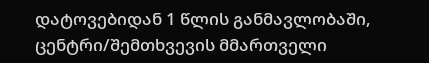დატოვებიდან 1 წლის განმავლობაში, ცენტრი/შემთხვევის მმართველი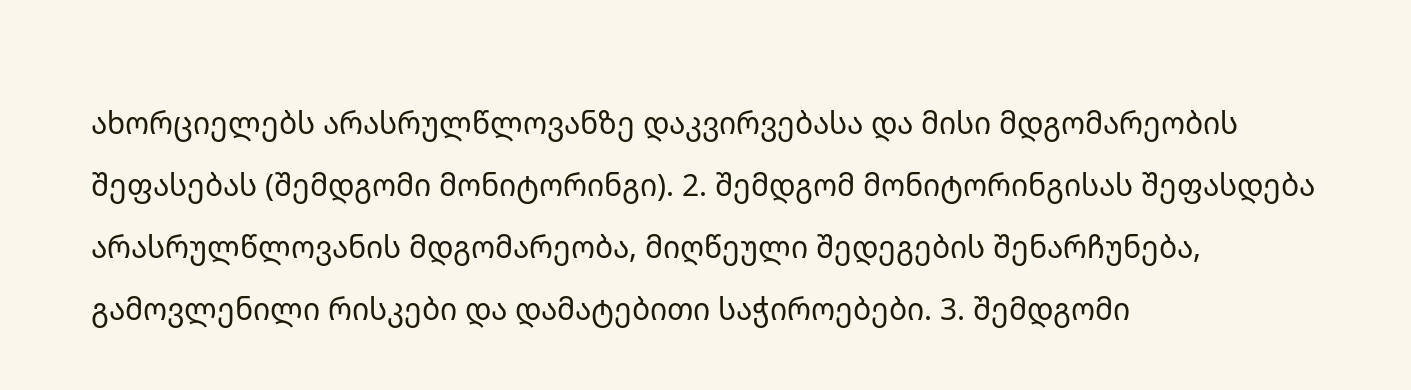ახორციელებს არასრულწლოვანზე დაკვირვებასა და მისი მდგომარეობის შეფასებას (შემდგომი მონიტორინგი). 2. შემდგომ მონიტორინგისას შეფასდება არასრულწლოვანის მდგომარეობა, მიღწეული შედეგების შენარჩუნება, გამოვლენილი რისკები და დამატებითი საჭიროებები. 3. შემდგომი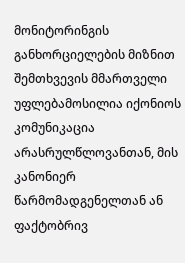მონიტორინგის განხორციელების მიზნით შემთხვევის მმართველი უფლებამოსილია იქონიოს კომუნიკაცია არასრულწლოვანთან, მის კანონიერ წარმომადგენელთან ან ფაქტობრივ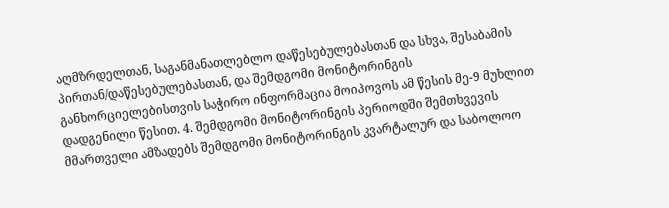აღმზრდელთან, საგანმანათლებლო დაწესებულებასთან და სხვა, შესაბამის პირთან/დაწესებულებასთან, და შემდგომი მონიტორინგის განხორციელებისთვის საჭირო ინფორმაცია მოიპოვოს ამ წესის მე-9 მუხლით დადგენილი წესით. 4. შემდგომი მონიტორინგის პერიოდში შემთხვევის მმართველი ამზადებს შემდგომი მონიტორინგის კვარტალურ და საბოლოო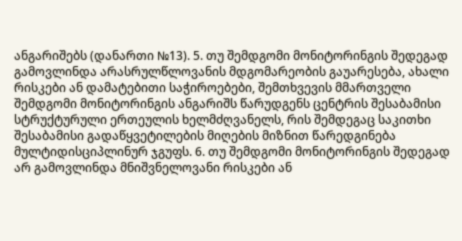ანგარიშებს (დანართი №13). 5. თუ შემდგომი მონიტორინგის შედეგად გამოვლინდა არასრულწლოვანის მდგომარეობის გაუარესება, ახალი რისკები ან დამატებითი საჭიროებები, შემთხვევის მმართველი შემდგომი მონიტორინგის ანგარიშს წარუდგენს ცენტრის შესაბამისი სტრუქტურული ერთეულის ხელმძღვანელს, რის შემდეგაც საკითხი შესაბამისი გადაწყვეტილების მიღების მიზნით წარედგინება მულტიდისციპლინურ ჯგუფს. 6. თუ შემდგომი მონიტორინგის შედეგად არ გამოვლინდა მნიშვნელოვანი რისკები ან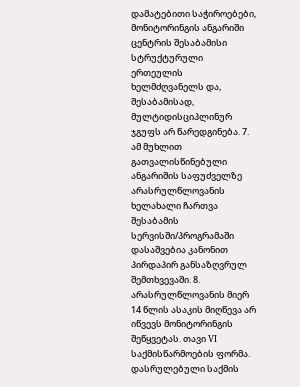დამატებითი საჭიროებები, მონიტორინგის ანგარიში ცენტრის შესაბამისი სტრუქტურული ერთეულის ხელმძღვანელს და, შესაბამისად, მულტიდისციპლინურ ჯგუფს არ წარედგინება. 7. ამ მუხლით გათვალისწინებული ანგარიშის საფუძველზე არასრულწლოვანის ხელახალი ჩართვა შესაბამის სერვისში/პროგრამაში დასაშვებია კანონით პირდაპირ განსაზღვრულ შემთხვევაში. 8. არასრულწლოვანის მიერ 14 წლის ასაკის მიღწევა არ იწვევს მონიტორინგის შეწყვეტას. თავი VI საქმისწარმოების ფორმა. დასრულებული საქმის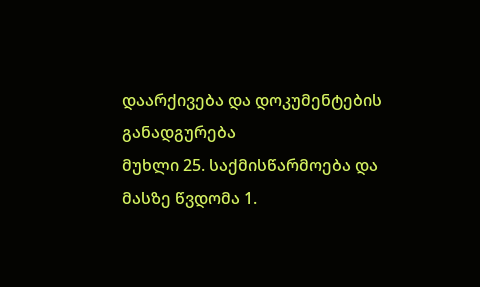დაარქივება და დოკუმენტების განადგურება
მუხლი 25. საქმისწარმოება და მასზე წვდომა 1.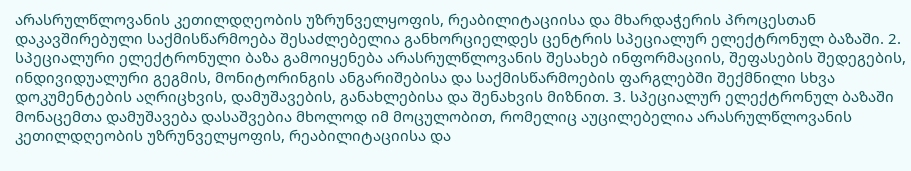არასრულწლოვანის კეთილდღეობის უზრუნველყოფის, რეაბილიტაციისა და მხარდაჭერის პროცესთან დაკავშირებული საქმისწარმოება შესაძლებელია განხორციელდეს ცენტრის სპეციალურ ელექტრონულ ბაზაში. 2. სპეციალური ელექტრონული ბაზა გამოიყენება არასრულწლოვანის შესახებ ინფორმაციის, შეფასების შედეგების, ინდივიდუალური გეგმის, მონიტორინგის ანგარიშებისა და საქმისწარმოების ფარგლებში შექმნილი სხვა დოკუმენტების აღრიცხვის, დამუშავების, განახლებისა და შენახვის მიზნით. 3. სპეციალურ ელექტრონულ ბაზაში მონაცემთა დამუშავება დასაშვებია მხოლოდ იმ მოცულობით, რომელიც აუცილებელია არასრულწლოვანის კეთილდღეობის უზრუნველყოფის, რეაბილიტაციისა და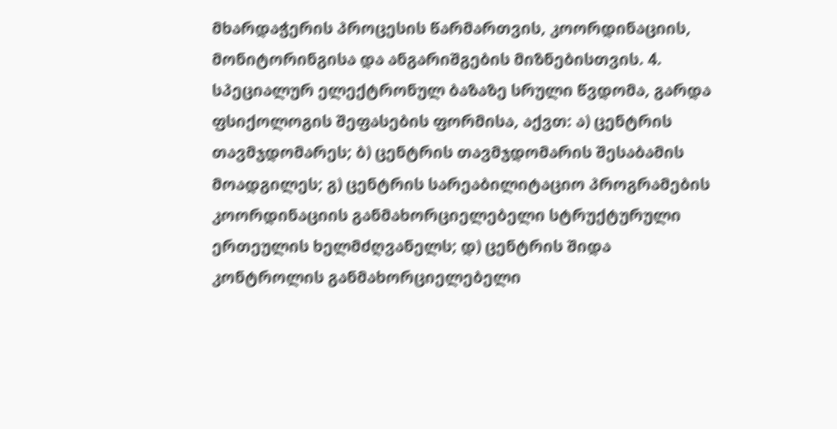მხარდაჭერის პროცესის წარმართვის, კოორდინაციის, მონიტორინგისა და ანგარიშგების მიზნებისთვის. 4. სპეციალურ ელექტრონულ ბაზაზე სრული წვდომა, გარდა ფსიქოლოგის შეფასების ფორმისა, აქვთ: ა) ცენტრის თავმჯდომარეს; ბ) ცენტრის თავმჯდომარის შესაბამის მოადგილეს; გ) ცენტრის სარეაბილიტაციო პროგრამების კოორდინაციის განმახორციელებელი სტრუქტურული ერთეულის ხელმძღვანელს; დ) ცენტრის შიდა კონტროლის განმახორციელებელი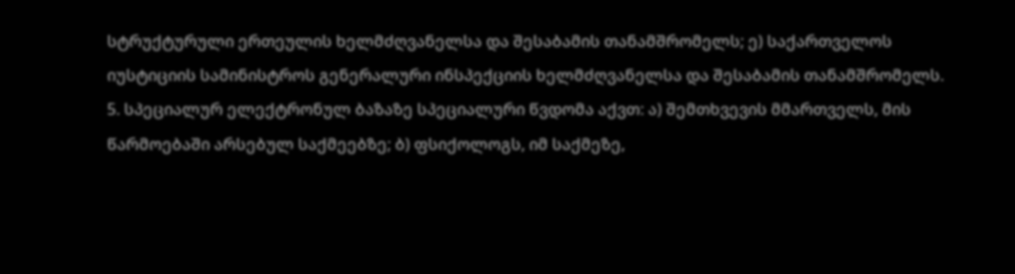სტრუქტურული ერთეულის ხელმძღვანელსა და შესაბამის თანამშრომელს; ე) საქართველოს იუსტიციის სამინისტროს გენერალური ინსპექციის ხელმძღვანელსა და შესაბამის თანამშრომელს. 5. სპეციალურ ელექტრონულ ბაზაზე სპეციალური წვდომა აქვთ: ა) შემთხვევის მმართველს, მის წარმოებაში არსებულ საქმეებზე; ბ) ფსიქოლოგს, იმ საქმეზე,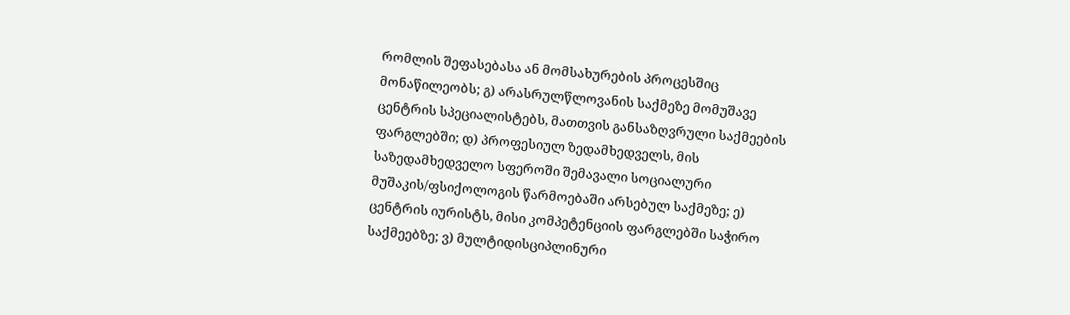რომლის შეფასებასა ან მომსახურების პროცესშიც მონაწილეობს; გ) არასრულწლოვანის საქმეზე მომუშავე ცენტრის სპეციალისტებს, მათთვის განსაზღვრული საქმეების ფარგლებში; დ) პროფესიულ ზედამხედველს, მის საზედამხედველო სფეროში შემავალი სოციალური მუშაკის/ფსიქოლოგის წარმოებაში არსებულ საქმეზე; ე) ცენტრის იურისტს, მისი კომპეტენციის ფარგლებში საჭირო საქმეებზე; ვ) მულტიდისციპლინური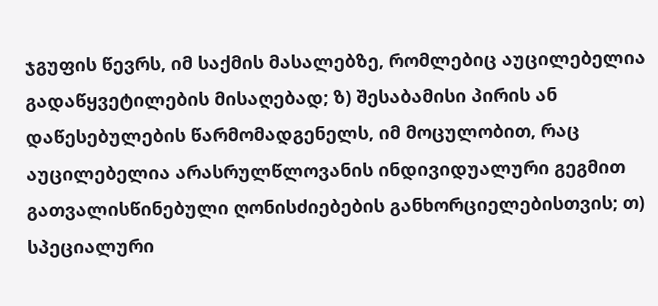ჯგუფის წევრს, იმ საქმის მასალებზე, რომლებიც აუცილებელია გადაწყვეტილების მისაღებად; ზ) შესაბამისი პირის ან დაწესებულების წარმომადგენელს, იმ მოცულობით, რაც აუცილებელია არასრულწლოვანის ინდივიდუალური გეგმით გათვალისწინებული ღონისძიებების განხორციელებისთვის; თ) სპეციალური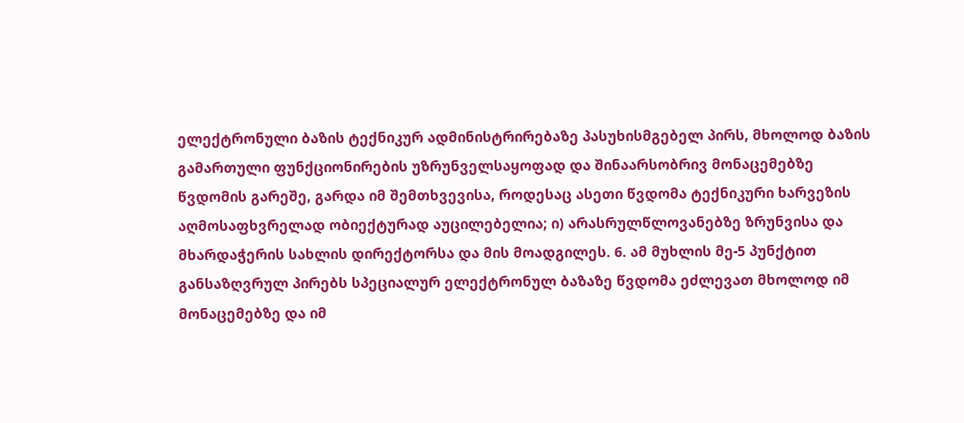ელექტრონული ბაზის ტექნიკურ ადმინისტრირებაზე პასუხისმგებელ პირს, მხოლოდ ბაზის გამართული ფუნქციონირების უზრუნველსაყოფად და შინაარსობრივ მონაცემებზე წვდომის გარეშე, გარდა იმ შემთხვევისა, როდესაც ასეთი წვდომა ტექნიკური ხარვეზის აღმოსაფხვრელად ობიექტურად აუცილებელია; ი) არასრულწლოვანებზე ზრუნვისა და მხარდაჭერის სახლის დირექტორსა და მის მოადგილეს. 6. ამ მუხლის მე-5 პუნქტით განსაზღვრულ პირებს სპეციალურ ელექტრონულ ბაზაზე წვდომა ეძლევათ მხოლოდ იმ მონაცემებზე და იმ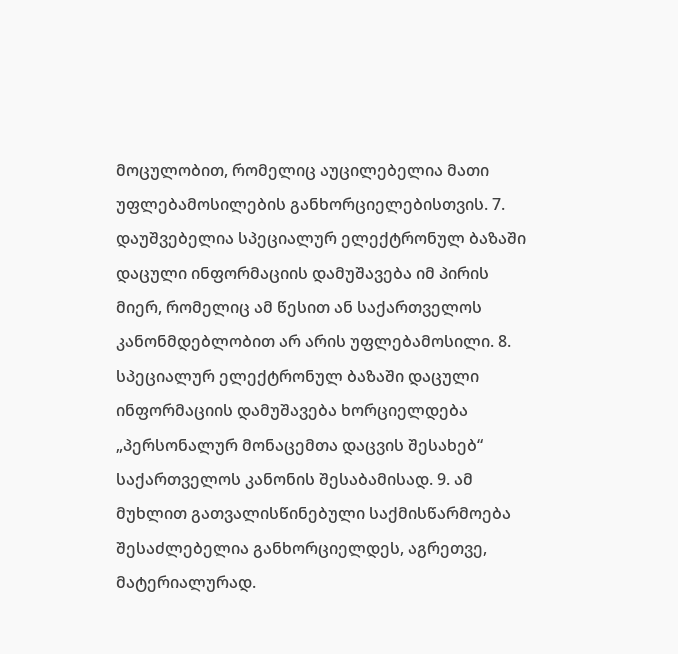მოცულობით, რომელიც აუცილებელია მათი უფლებამოსილების განხორციელებისთვის. 7. დაუშვებელია სპეციალურ ელექტრონულ ბაზაში დაცული ინფორმაციის დამუშავება იმ პირის მიერ, რომელიც ამ წესით ან საქართველოს კანონმდებლობით არ არის უფლებამოსილი. 8. სპეციალურ ელექტრონულ ბაზაში დაცული ინფორმაციის დამუშავება ხორციელდება „პერსონალურ მონაცემთა დაცვის შესახებ“ საქართველოს კანონის შესაბამისად. 9. ამ მუხლით გათვალისწინებული საქმისწარმოება შესაძლებელია განხორციელდეს, აგრეთვე, მატერიალურად.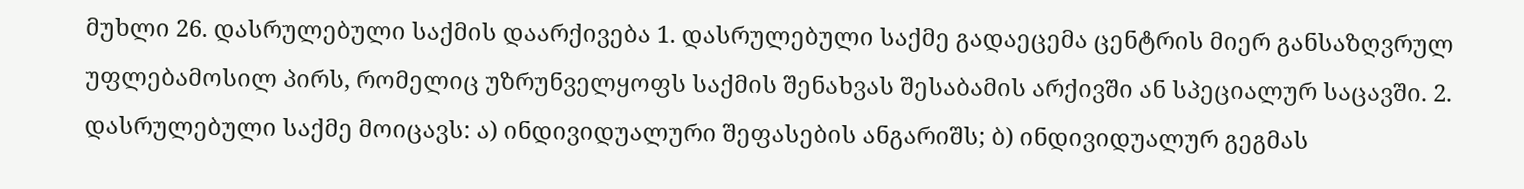მუხლი 26. დასრულებული საქმის დაარქივება 1. დასრულებული საქმე გადაეცემა ცენტრის მიერ განსაზღვრულ უფლებამოსილ პირს, რომელიც უზრუნველყოფს საქმის შენახვას შესაბამის არქივში ან სპეციალურ საცავში. 2. დასრულებული საქმე მოიცავს: ა) ინდივიდუალური შეფასების ანგარიშს; ბ) ინდივიდუალურ გეგმას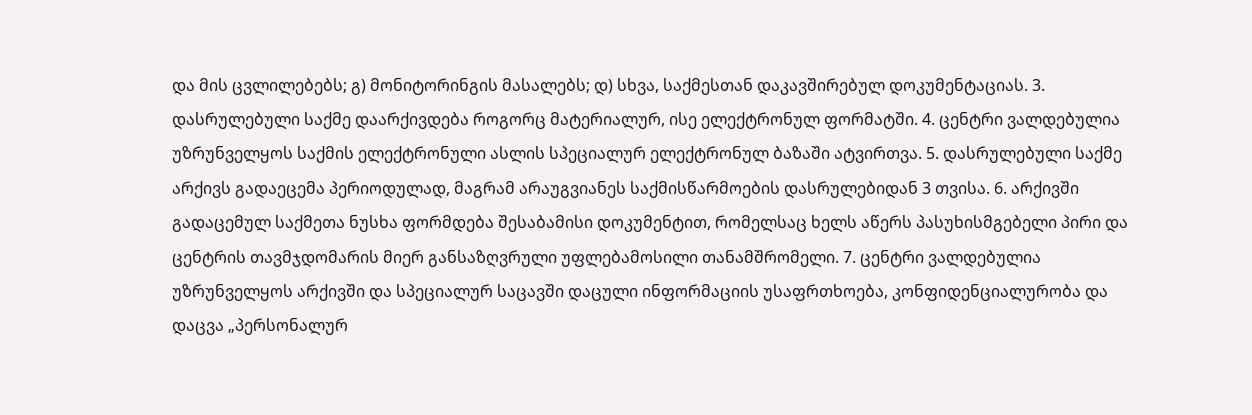და მის ცვლილებებს; გ) მონიტორინგის მასალებს; დ) სხვა, საქმესთან დაკავშირებულ დოკუმენტაციას. 3. დასრულებული საქმე დაარქივდება როგორც მატერიალურ, ისე ელექტრონულ ფორმატში. 4. ცენტრი ვალდებულია უზრუნველყოს საქმის ელექტრონული ასლის სპეციალურ ელექტრონულ ბაზაში ატვირთვა. 5. დასრულებული საქმე არქივს გადაეცემა პერიოდულად, მაგრამ არაუგვიანეს საქმისწარმოების დასრულებიდან 3 თვისა. 6. არქივში გადაცემულ საქმეთა ნუსხა ფორმდება შესაბამისი დოკუმენტით, რომელსაც ხელს აწერს პასუხისმგებელი პირი და ცენტრის თავმჯდომარის მიერ განსაზღვრული უფლებამოსილი თანამშრომელი. 7. ცენტრი ვალდებულია უზრუნველყოს არქივში და სპეციალურ საცავში დაცული ინფორმაციის უსაფრთხოება, კონფიდენციალურობა და დაცვა „პერსონალურ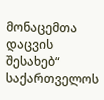მონაცემთა დაცვის შესახებ“ საქართველოს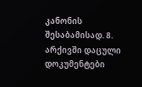კანონის შესაბამისად. 8. არქივში დაცული დოკუმენტები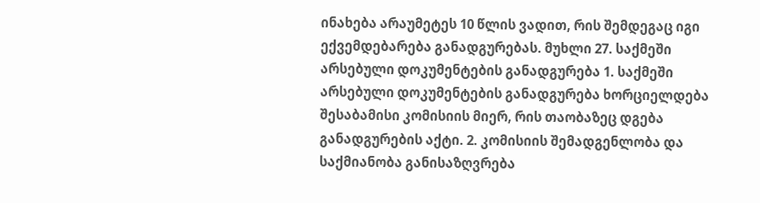ინახება არაუმეტეს 10 წლის ვადით, რის შემდეგაც იგი ექვემდებარება განადგურებას. მუხლი 27. საქმეში არსებული დოკუმენტების განადგურება 1. საქმეში არსებული დოკუმენტების განადგურება ხორციელდება შესაბამისი კომისიის მიერ, რის თაობაზეც დგება განადგურების აქტი. 2. კომისიის შემადგენლობა და საქმიანობა განისაზღვრება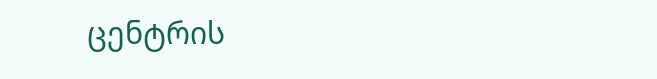ცენტრის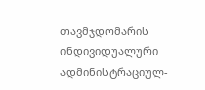თავმჯდომარის ინდივიდუალური ადმინისტრაციულ-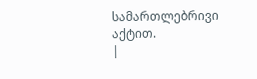სამართლებრივი აქტით.
|